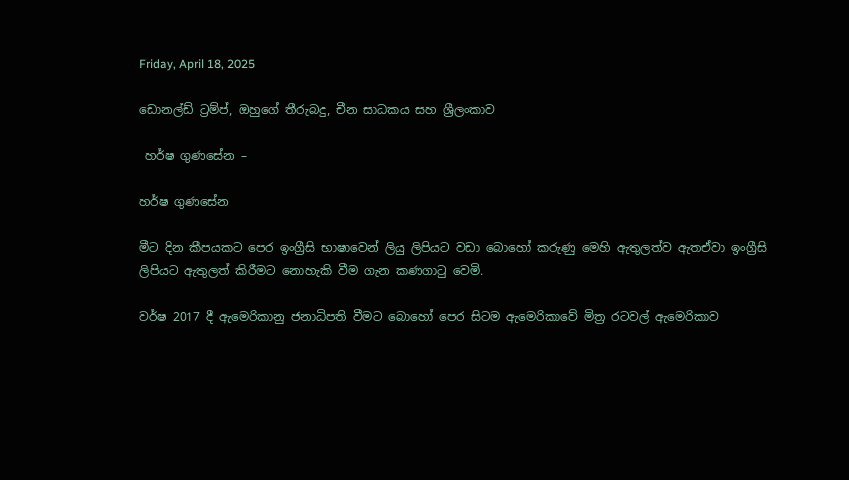Friday, April 18, 2025

ඩොනල්ඩ් ට්‍රම්ප්, ඔහුගේ තීරුබදු, චීන සාධකය සහ ශ්‍රීලංකාව

 හර්ෂ ගුණසේන –

හර්ෂ ගුණසේන

මීට දින කීපයකට පෙර ඉංග්‍රීසි භාෂාවෙන් ලියු ලිපියට වඩා බොහෝ කරුණු මෙහි ඇතුලත්ව ඇතඒවා ඉංග්‍රීසි ලිපියට ඇතුලත් කිරීමට නොහැකි වීම ගැන කණගාටු වෙමි.

වර්ෂ 2017 දී ඇමෙරිකානු ජනාධිපති වීමට බොහෝ පෙර සිටම ඇමෙරිකාවේ මිත්‍ර රටවල් ඇමෙරිකාව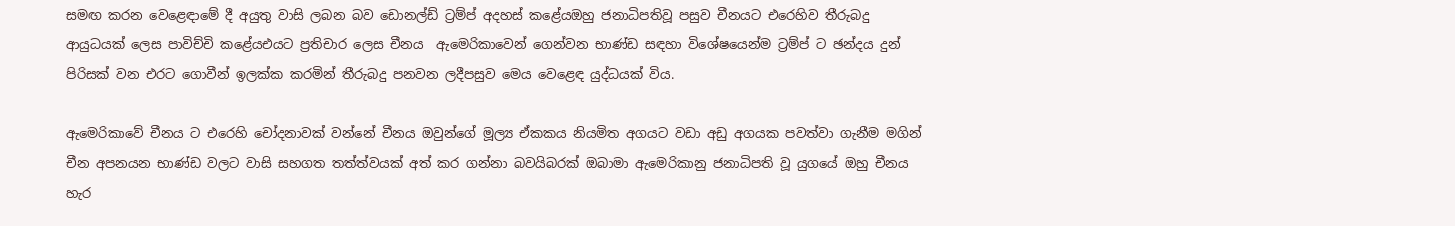සමඟ කරන වෙළෙඳාමේ දී අයුතු වාසි ලබන බව ඩොනල්ඩ් ට්‍රම්ප් අදහස් කළේයඔහු ජනාධිපතිවූ පසුව චීනයට එරෙහිව තීරුබදු ආයුධයක් ලෙස පාවිච්චි කළේයඑයට ප්‍රතිචාර ලෙස චීනය  ඇමෙරිකාවෙන් ගෙන්වන භාණ්ඩ සඳහා විශේෂයෙන්ම ට්‍රම්ප් ට ඡන්දය දුන් පිරිසක් වන එරට ගොවීන් ඉලක්ක කරමින් තීරුබදු පනවන ලදීපසුව මෙය වෙළෙඳ යුද්ධයක් විය.

ඇමෙරිකාවේ චීනය ට එරෙහි චෝදනාවක් වන්නේ චීනය ඔවුන්ගේ මූල්‍ය ඒකකය නියමිත අගයට වඩා අඩු අගයක පවත්වා ගැනීම මගින් චීන අපනයන භාණ්ඩ වලට වාසි සහගත තත්ත්වයක් අත් කර ගන්නා බවයිබරක් ඔබාමා ඇමෙරිකානු ජනාධිපති වූ යුගයේ ඔහු චීනය හැර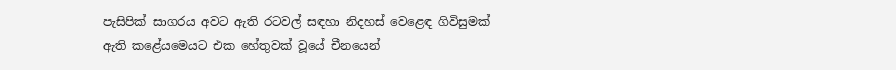පැසිපික් සාගරය අවට ඇති රටවල් සඳහා නිදහස් වෙළෙඳ ගිවිසුමක් ඇති කළේයමෙයට එක හේතුවක් වූයේ චීනයෙන්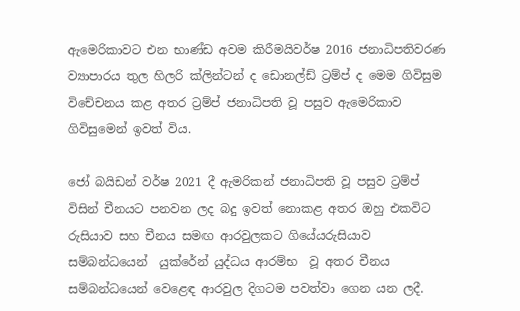ඇමෙරිකාවට එන භාණ්ඩ අවම කිරීමයිවර්ෂ 2016 ජනාධිපතිවරණ ව්‍යාපාරය තුල හිලරි ක්ලින්ටන් ද ඩොනල්ඩ් ට්‍රම්ප් ද මෙම ගිවිසුම විචේචනය කළ අතර ට්‍රම්ප් ජනාධිපති වූ පසුව ඇමෙරිකාව ගිවිසුමෙන් ඉවත් විය.

ජෝ බයිඩන් වර්ෂ 2021 දී ඇමරිකන් ජනාධිපති වූ පසුව ට්‍රම්ප් විසින් චීනයට පනවන ලද බදු ඉවත් නොකළ අතර ඔහු එකවිට රුසියාව සහ චීනය සමඟ ආරවුලකට ගියේයරුසියාව සම්බන්ධයෙන්  යුක්රේන් යුද්ධය ආරම්භ  වූ අතර චීනය සම්බන්ධයෙන් වෙළෙඳ ආරවුල දිගටම පවත්වා ගෙන යන ලදී.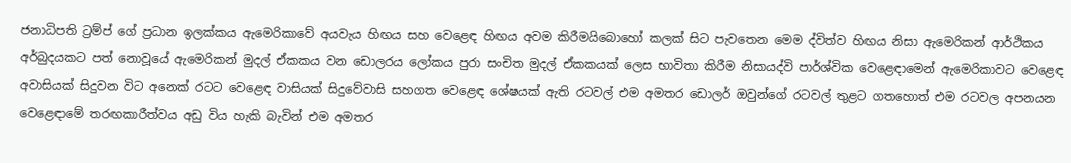ජනාධිපති ට්‍රම්ප් ගේ ප්‍රධාන ඉලක්කය ඇමෙරිකාවේ අයවැය හිඟය සහ වෙළෙඳ හිඟය අවම කිරීමයිබොහෝ කලක් සිට පැවතෙන මෙම ද්විත්ව හිඟය නිසා ඇමෙරිකන් ආර්ථිකය අර්බුදයකට පත් නොවූයේ ඇමෙරිකන් මුදල් ඒකකය වන ඩොලරය ලෝකය පුරා සංචිත මුදල් ඒකකයක් ලෙස භාවිතා කිරීම නිසායද්වි පාර්ශ්වික වෙළෙඳාමෙන් ඇමෙරිකාවට වෙළෙඳ අවාසියක් සිදුවන විට අනෙක් රටට වෙළෙඳ වාසියක් සිදුවේවාසි සහගත වෙළෙඳ ශේෂයක් ඇති රටවල් එම අමතර ඩොලර් ඔවුන්ගේ රටවල් තුළට ගතහොත් එම රටවල අපනයන වෙළෙඳාමේ තරඟකාරීත්වය අඩු විය හැකි බැවින් එම අමතර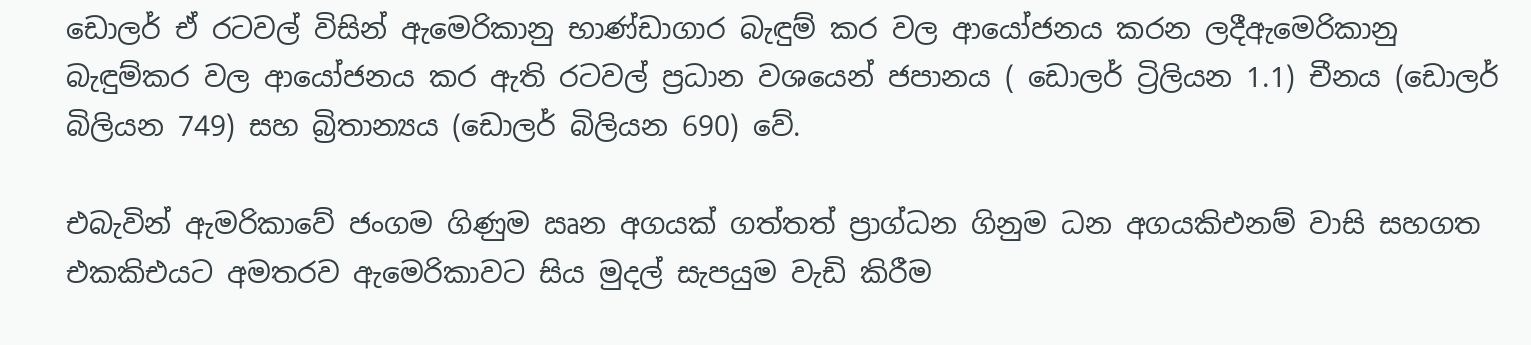ඩොලර් ඒ රටවල් විසින් ඇමෙරිකානු භාණ්ඩාගාර බැඳුම් කර වල ආයෝජනය කරන ලදීඇමෙරිකානු බැඳුම්කර වල ආයෝජනය කර ඇති රටවල් ප්‍රධාන වශයෙන් ජපානය ( ඩොලර් ට්‍රිලියන 1.1) චීනය (ඩොලර් බිලියන 749) සහ බ්‍රිතාන්‍යය (ඩොලර් බිලියන 690) වේ.

එබැවින් ඇමරිකාවේ ජංගම ගිණුම ඍන අගයක් ගත්තත් ප්‍රාග්ධන ගිනුම ධන අගයකිඑනම් වාසි සහගත එකකිඑයට අමතරව ඇමෙරිකාවට සිය මුදල් සැපයුම වැඩි කිරීම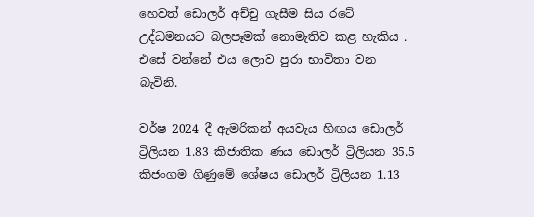හෙවත් ඩොලර් අච්චු ගැසීම සිය රටේ උද්ධමනයට බලපෑමක් නොමැතිව කළ හැකිය . එසේ වන්නේ එය ලොව පුරා භාවිතා වන බැවිනි.

වර්ෂ 2024 දී ඇමරිකන් අයවැය හිඟය ඩොලර් ට්‍රිලියන 1.83 කිජාතික ණය ඩොලර් ට්‍රිලියන 35.5 කිජංගම ගිණුමේ ශේෂය ඩොලර් ට්‍රිලියන 1.13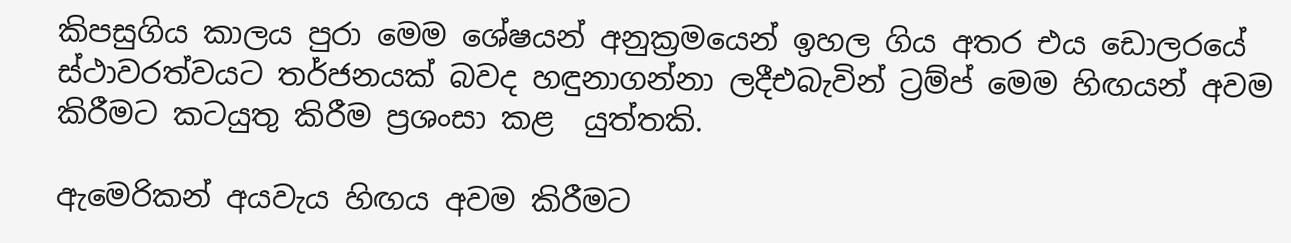කිපසුගිය කාලය පුරා මෙම ශේෂයන් අනුක්‍රමයෙන් ඉහල ගිය අතර එය ඩොලරයේ ස්ථාවරත්වයට තර්ජනයක් බවද හඳුනාගන්නා ලදීඑබැවින් ට්‍රම්ප් මෙම හිඟයන් අවම කිරීමට කටයුතු කිරීම ප්‍රශංසා කළ  යුත්තකි.

ඇමෙරිකන් අයවැය හිඟය අවම කිරීමට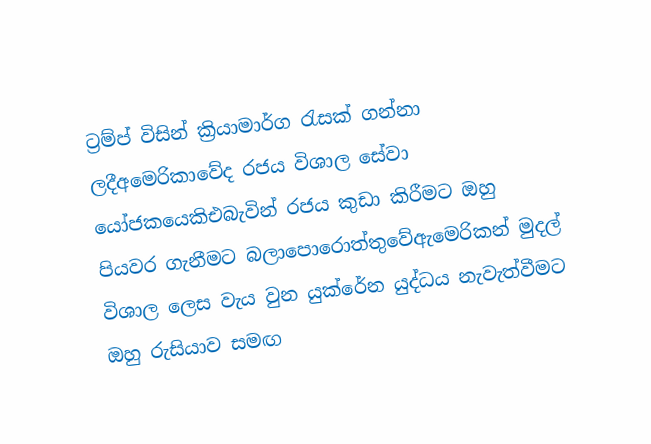ට්‍රම්ප් විසින් ක්‍රියාමාර්ග රැසක් ගන්නා ලදීඅමෙරිකාවේද රජය විශාල සේවා යෝජකයෙකිඑබැවින් රජය කුඩා කිරීමට ඔහු පියවර ගැනීමට බලාපොරොත්තුවේඇමෙරිකන් මුදල් විශාල ලෙස වැය වුන යුක්රේන යුද්ධය නැවැත්වීමට ඔහු රුසියාව සමඟ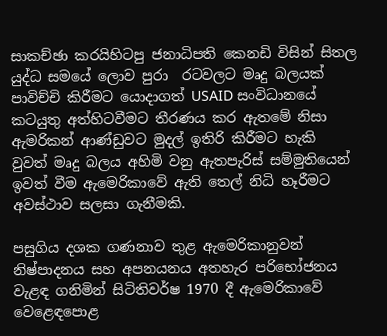සාකච්ඡා කරයිහිටපු ජනාධිපති කෙනඩි විසින් සිතල යුද්ධ සමයේ ලොව පුරා  රටවලට මෘදු බලයක් පාවිච්චි කිරීමට යොදාගත් USAID සංවිධානයේ  කටයුතු අත්හිටවීමට තීරණය කර ඇතමේ නිසා ඇමරිකන් ආණ්ඩුවට මුදල් ඉතිරි කිරීමට හැකි වුවත් මෘදු බලය අහිමි වනු ඇතපැරිස් සම්මුතියෙන් ඉවත් වීම ඇමෙරිකාවේ ඇති තෙල් නිධි හෑරීමට අවස්ථාව සලසා ගැනීමකි.

පසුගිය දශක ගණනාව තුළ ඇමෙරිකානුවන් නිෂ්පාදනය සහ අපනයනය අතහැර පරිභෝජනය වැළඳ ගනිමින් සිටිතිවර්ෂ 1970 දී ඇමෙරිකාවේ වෙළෙඳපොළ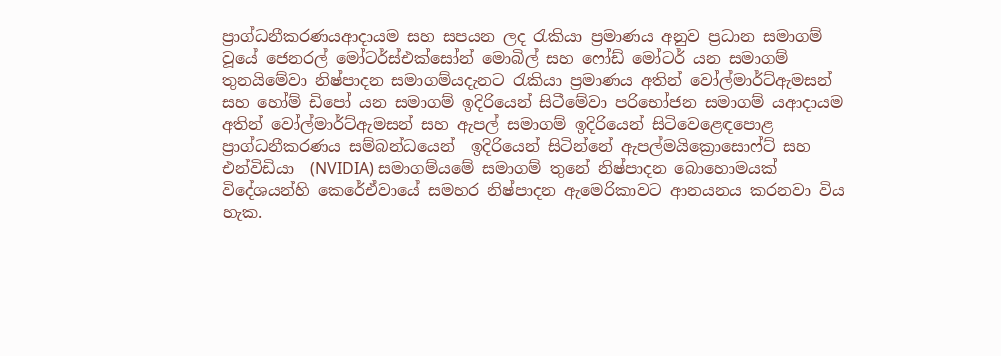ප්‍රාග්ධනීකරණයආදායම සහ සපයන ලද රැකියා ප්‍රමාණය අනුව ප්‍රධාන සමාගම් වූයේ ජෙනරල් මෝටර්ස්එක්සෝන් මොබිල් සහ ෆෝඩ් මෝටර් යන සමාගම් තුනයිමේවා නිෂ්පාදන සමාගම්යදැනට රැකියා ප්‍රමාණය අතින් වෝල්මාර්ට්ඇමසන් සහ හෝම් ඩිපෝ යන සමාගම් ඉදිරියෙන් සිටීමේවා පරිභෝජන සමාගම් යආදායම අතින් වෝල්මාර්ට්ඇමසන් සහ ඇපල් සමාගම් ඉදිරියෙන් සිටිවෙළෙඳපොළ ප්‍රාග්ධනීකරණය සම්බන්ධයෙන්  ඉදිරියෙන් සිටින්නේ ඇපල්මයික්‍රොසොෆ්ට් සහ එන්විඩියා  (NVIDIA) සමාගම්යමේ සමාගම් තුනේ නිෂ්පාදන බොහොමයක් විදේශයන්හි කෙරේඒවායේ සමහර නිෂ්පාදන ඇමෙරිකාවට ආනයනය කරනවා විය හැක.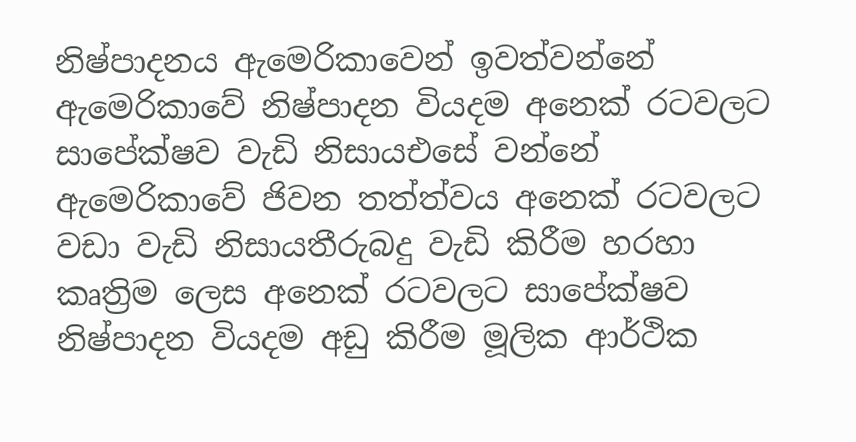නිෂ්පාදනය ඇමෙරිකාවෙන් ඉවත්වන්නේ ඇමෙරිකාවේ නිෂ්පාදන වියදම අනෙක් රටවලට සාපේක්ෂව වැඩි නිසායඑසේ වන්නේ ඇමෙරිකාවේ ජිවන තත්ත්වය අනෙක් රටවලට වඩා වැඩි නිසායතීරුබදු වැඩි කිරීම හරහා කෘත්‍රිම ලෙස අනෙක් රටවලට සාපේක්ෂව නිෂ්පාදන වියදම අඩු කිරීම මූලික ආර්ථික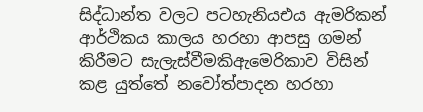සිද්ධාන්ත වලට පටහැනියඑය ඇමරිකන් ආර්ථිකය කාලය හරහා ආපසු ගමන් කිරීමට සැලැස්වීමකිඇමෙරිකාව විසින් කළ යුත්තේ නවෝත්පාදන හරහා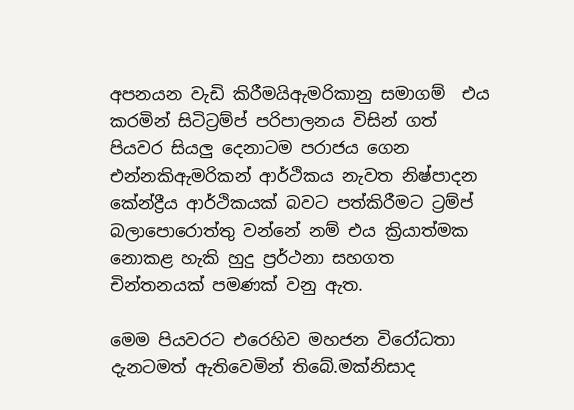අපනයන වැඩි කිරීමයිඇමරිකානු සමාගම්  එය කරමින් සිටිට්‍රම්ප් පරිපාලනය විසින් ගත්  පියවර සියලු දෙනාටම පරාජය ගෙන එන්නකිඇමරිකන් ආර්ථිකය නැවත නිෂ්පාදන කේන්ද්‍රීය ආර්ථිකයක් බවට පත්කිරීමට ට්‍රම්ප් බලාපොරොත්තු වන්නේ නම් එය ක්‍රියාත්මක නොකළ හැකි හුදු ප්‍රර්ථනා සහගත චින්තනයක් පමණක් වනු ඇත.

මෙම පියවරට එරෙහිව මහජන විරෝධතා දැනටමත් ඇතිවෙමින් තිබේ.මක්නිසාද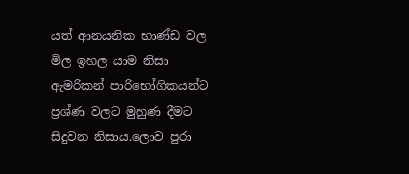යත් ආනයනික භාණ්ඩ වල මිල ඉහල යාම නිසා ඇමරිකන් පාරිභෝගිකයන්ට ප්‍රශ්ණ වලට මුහුණ දීමට සිදුවන නිසාය.ලොව පුරා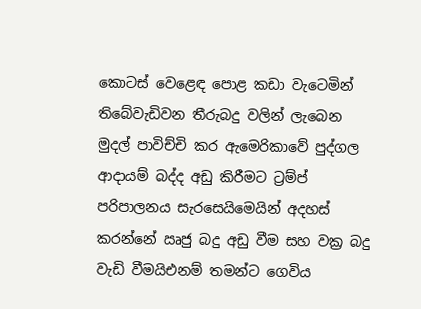කොටස් වෙළෙඳ පොළ කඩා වැටෙමින් තිබේවැඩිවන තීරුබදු වලින් ලැබෙන මුදල් පාවිච්චි කර ඇමෙරිකාවේ පුද්ගල ආදායම් බද්ද අඩු කිරීමට ට්‍රම්ප් පරිපාලනය සැරසෙයිමෙයින් අදහස් කරන්නේ ඍජු බදු අඩු වීම සහ වක්‍ර බදු වැඩි වීමයිඑනම් තමන්ට ගෙවිය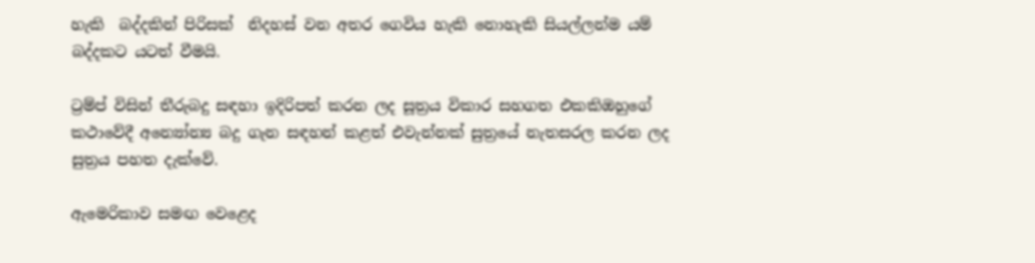හැකි  බද්දකින් පිරිසක්  නිදහස් වන අතර ගෙවිය හැකි නොහැකි සියල්ලන්ම යම්  බද්දකට යටත් වීමයි.

ට්‍රම්ප් විසින් තීරුබදු සඳහා ඉදිරිපත් කරන ලද සූත්‍රය විකාර සහගත එකකිඔහුගේ කථාවේදී අන්‍යෝන්‍ය බදු ගැන සඳහන් කළත් එවැන්නක් සුත්‍රයේ නැතසරල කරන ලද සුත්‍රය පහත දැක්වේ.

ඇමෙරිකාව සමඟ වෙළෙද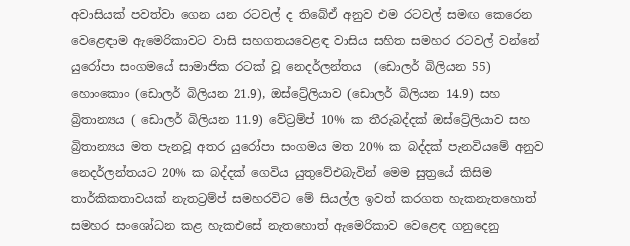අවාසියක් පවත්වා ගෙන යන රටවල් ද තිබේඒ අනුව එම රටවල් සමඟ කෙරෙන වෙළෙඳාම ඇමෙරිකාවට වාසි සහගතයවෙළඳ වාසිය සහිත සමහර රටවල් වන්නේ යුරෝපා සංගමයේ සාමාජික රටක් වූ නෙදර්ලන්තය  (ඩොලර් බිලියන 55) හොංකොං (ඩොලර් බිලියන 21.9), ඔස්ට්‍රේලියාව (ඩොලර් බිලියන 14.9) සහ බ්‍රිතාන්‍යය ( ඩොලර් බිලියන 11.9) වේට්‍රම්ප් 10% ක තීරුබද්දක් ඔස්ට්‍රේලියාව සහ බ්‍රිතාන්‍යය මත පැනවූ අතර යුරෝපා සංගමය මත 20% ක බද්දක් පැනවියමේ අනුව නෙදර්ලන්තයට 20% ක බද්දක් ගෙවිය යුතුවේඑබැවින් මෙම සුත්‍රයේ කිසිම තාර්කිකතාවයක් නැතට්‍රම්ප් සමහරවිට මේ සියල්ල ඉවත් කරගත හැකනැතහොත් සමහර සංශෝධන කළ හැකඑසේ නැතහොත් ඇමෙරිකාව වෙළෙඳ ගනුදෙනු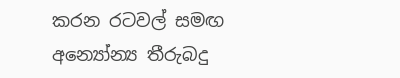කරන රටවල් සමඟ අන්‍යෝන්‍ය තීරුබදු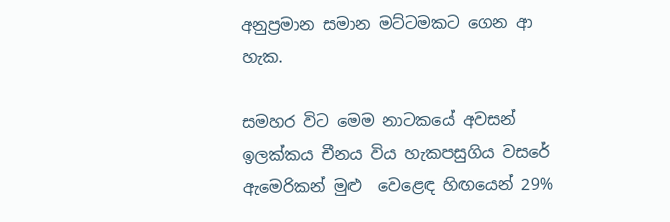අනුප්‍රමාන සමාන මට්ටමකට ගෙන ආ හැක.

සමහර විට මෙම නාටකයේ අවසන් ඉලක්කය චීනය විය හැකපසුගිය වසරේ ඇමෙරිකන් මුළු  වෙළෙඳ හිඟයෙන් 29%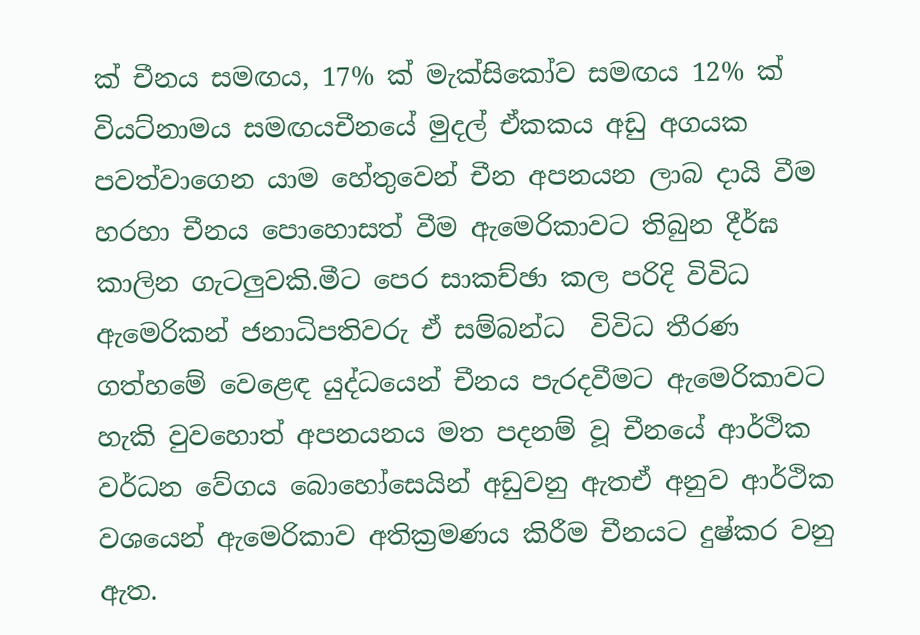ක් චීනය සමඟය, 17% ක් මැක්සිකෝව සමඟය 12% ක් වියට්නාමය සමඟයචීනයේ මුදල් ඒකකය අඩු අගයක පවත්වාගෙන යාම හේතුවෙන් චීන අපනයන ලාබ දායි වීම හරහා චීනය පොහොසත් වීම ඇමෙරිකාවට තිබුන දීර්ඝ කාලින ගැටලුවකි.මීට පෙර සාකච්ඡා කල පරිදි විවිධ ඇමෙරිකන් ජනාධිපතිවරු ඒ සම්බන්ධ  විවිධ තීරණ ගත්හමේ වෙළෙඳ යුද්ධයෙන් චීනය පැරදවීමට ඇමෙරිකාවට හැකි වුවහොත් අපනයනය මත පදනම් වූ චීනයේ ආර්ථික වර්ධන වේගය බොහෝසෙයින් අඩුවනු ඇතඒ අනුව ආර්ථික වශයෙන් ඇමෙරිකාව අතික්‍රමණය කිරීම චීනයට දුෂ්කර වනු ඇත.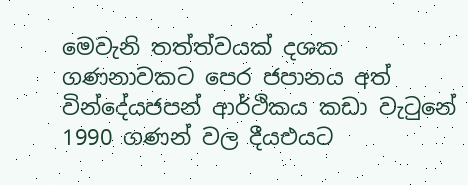මෙවැනි තත්ත්වයක් දශක ගණනාවකට පෙර ජපානය අත්  වින්දේයජපන් ආර්ථිකය කඩා වැටුනේ 1990 ගණන් වල දීයඑයට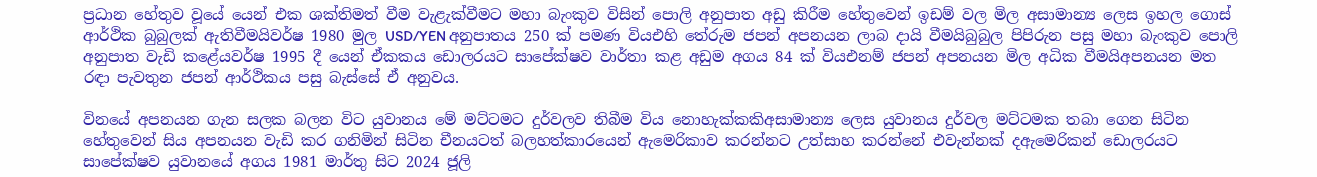ප්‍රධාන හේතුව වූයේ යෙන් එක ශක්තිමත් වීම වැළැක්වීමට මහා බැංකුව විසින් පොලි අනුපාත අඩු කිරීම හේතුවෙන් ඉඩම් වල මිල අසාමාන්‍ය ලෙස ඉහල ගොස් ආර්ථික බුබුලක් ඇතිවීමයිවර්ෂ 1980 මුල USD/YEN අනුපාතය 250 ක් පමණ වියඑහි තේරුම ජපන් අපනයන ලාබ දායි වීමයිබුබුල පිපිරුන පසු මහා බැංකුව පොලි අනුපාත වැඩි කළේයවර්ෂ 1995 දී යෙන් ඒකකය ඩොලරයට සාපේක්ෂව වාර්තා කළ අඩුම අගය 84 ක් වියඑනම් ජපන් අපනයන මිල අධික වීමයිඅපනයන මත රඳා පැවතුන ජපන් ආර්ථිකය පසු බැස්සේ ඒ අනුවය.

විනයේ අපනයන ගැන සලක බලන විට යුවානය මේ මට්ටමට දුර්වලව තිබීම විය නොහැක්කකිඅසාමාන්‍ය ලෙස යුවානය දුර්වල මට්ටමක තබා ගෙන සිටින  හේතුවෙන් සිය අපනයන වැඩි කර ගනිමින් සිටින චීනයටත් බලහත්කාරයෙන් ඇමෙරිකාව කරන්නට උත්සාහ කරන්නේ එවැන්නක් දඇමෙරිකන් ඩොලරයට සාපේක්ෂව යුවානයේ අගය 1981 මාර්තු සිට 2024 ජූලි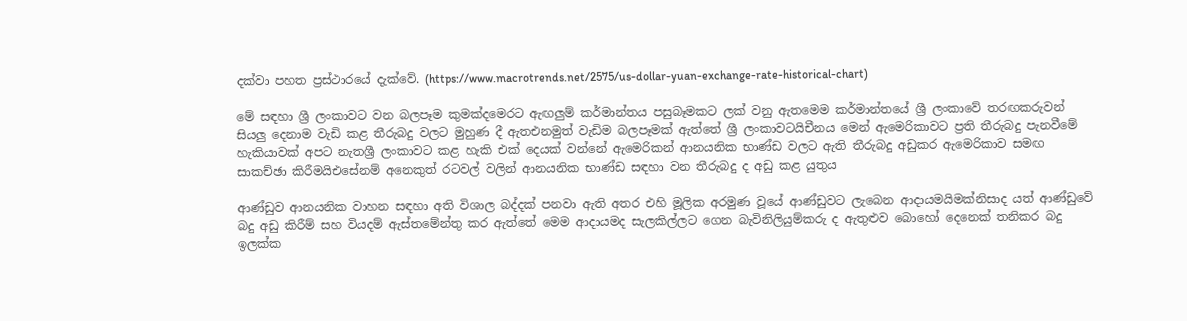දක්වා පහත ප්‍රස්ථාරයේ දැක්වේ. (https://www.macrotrends.net/2575/us-dollar-yuan-exchange-rate-historical-chart)

මේ සඳහා ශ්‍රී ලංකාවට වන බලපෑම කුමක්දමෙරට ඇඟලුම් කර්මාන්තය පසුබෑමකට ලක් වනු ඇතමෙම කර්මාන්තයේ ශ්‍රී ලංකාවේ තරඟකරුවන් සියලු දෙනාම වැඩි කළ තීරුබදු වලට මුහුණ දී ඇතඑනමුත් වැඩිම බලපෑමක් ඇත්තේ ශ්‍රී ලංකාවටයිචීනය මෙන් ඇමෙරිකාවට ප්‍රති තීරුබදු පැනවීමේ හැකියාවක් අපට නැතශ්‍රී ලංකාවට කළ හැකි එක් දෙයක් වන්නේ ඇමෙරිකන් ආනයනික භාණ්ඩ වලට ඇති තීරුබදු අඩුකර ඇමෙරිකාව සමඟ සාකච්ඡා කිරීමයිඑසේනම් අනෙකුත් රටවල් වලින් ආනයනික භාණ්ඩ සඳහා වන තීරුබදු ද අඩු කළ යුතුය

ආණ්ඩුව ආනයනික වාහන සඳහා අති විශාල බද්දක් පනවා ඇති අතර එහි මූලික අරමුණ වූයේ ආණ්ඩුවට ලැබෙන ආදායමයිමක්නිසාද යත් ආණ්ඩුවේ බදු අඩු කිරීම් සහ වියදම් ඇස්තමේන්තු කර ඇත්තේ මෙම ආදායමද සැලකිල්ලට ගෙන බැවිනිලියුම්කරු ද ඇතුළුව බොහෝ දෙනෙක් තනිකර බදු ඉලක්ක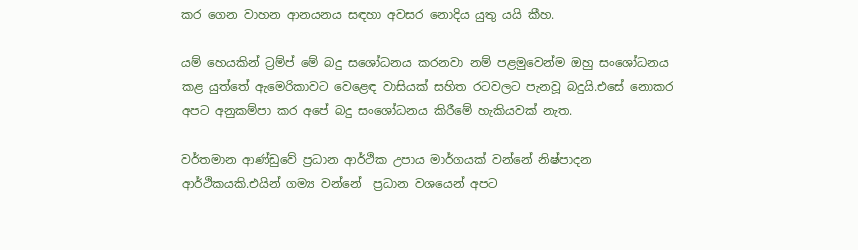කර ගෙන වාහන ආනයනය සඳහා අවසර නොදිය යුතු යයි කීහ.

යම් හෙයකින් ට්‍රම්ප් මේ බදු සශෝධනය කරනවා නම් පළමුවෙන්ම ඔහු සංශෝධනය කළ යුත්තේ ඇමෙරිකාවට වෙළෙඳ වාසියක් සහිත රටවලට පැනවූ බදුයි.එසේ නොකර අපට අනුකම්පා කර අපේ බදු සංශෝධනය කිරීමේ හැකියවක් නැත.

වර්තමාන ආණ්ඩුවේ ප්‍රධාන ආර්ථික උපාය මාර්ගයක් වන්නේ නිෂ්පාදන ආර්ථිකයකි.එයින් ගම්‍ය වන්නේ  ප්‍රධාන වශයෙන් අපට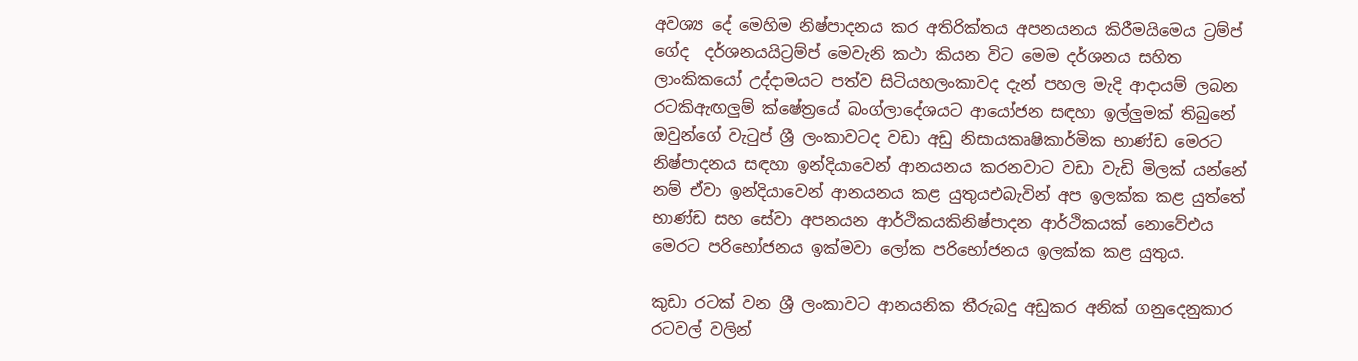අවශ්‍ය දේ මෙහිම නිෂ්පාදනය කර අතිරික්තය අපනයනය කිරීමයිමෙය ට්‍රම්ප් ගේද  දර්ශනයයිට්‍රම්ප් මෙවැනි කථා කියන විට මෙම දර්ශනය සහිත ලාංකිකයෝ උද්දාමයට පත්ව සිටියහලංකාවද දැන් පහල මැදි ආදායම් ලබන රටකිඇඟලුම් ක්ෂේත්‍රයේ බංග්ලාදේශයට ආයෝජන සඳහා ඉල්ලුමක් තිබුනේ ඔවුන්ගේ වැටුප් ශ්‍රී ලංකාවටද වඩා අඩු නිසායකෘෂිකාර්මික භාණ්ඩ මෙරට නිෂ්පාදනය සඳහා ඉන්දියාවෙන් ආනයනය කරනවාට වඩා වැඩි මිලක් යන්නේ නම් ඒවා ඉන්දියාවෙන් ආනයනය කළ යුතුයඑබැවින් අප ඉලක්ක කළ යුත්තේ භාණ්ඩ සහ සේවා අපනයන ආර්ථිකයකිනිෂ්පාදන ආර්ථිකයක් නොවේඑය මෙරට පරිභෝජනය ඉක්මවා ලෝක පරිභෝජනය ඉලක්ක කළ යුතුය.

කුඩා රටක් වන ශ්‍රී ලංකාවට ආනයනික තීරුබදු අඩුකර අනික් ගනුදෙනුකාර රටවල් වලින්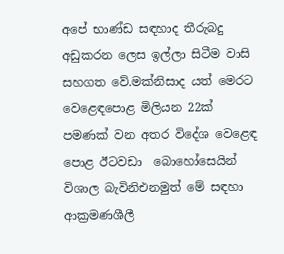අපේ භාණ්ඩ සඳහාද තීරුබදු අඩුකරන ලෙස ඉල්ලා සිටීම වාසි සහගත වේ.මක්නිසාද යත් මෙරට වෙළෙඳපොළ මිලියන 22ක් පමණක් වන අතර විදේශ වෙළෙඳ පොළ ඊටවඩා  බොහෝසෙයින් විශාල බැවිනිඑනමුත් මේ සඳහා ආක්‍රමණශීලී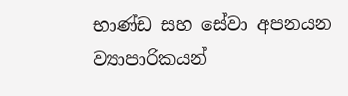භාණ්ඩ සහ සේවා අපනයන ව්‍යාපාරිකයන්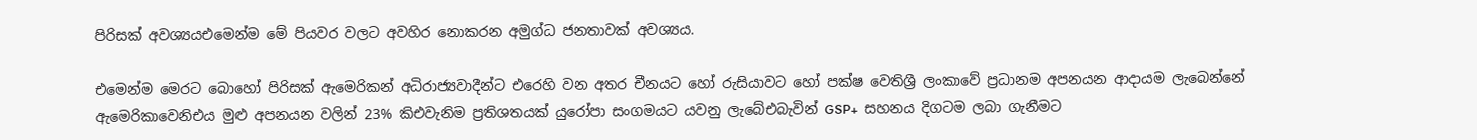පිරිසක් අවශ්‍යයඑමෙන්ම මේ පියවර වලට අවහිර නොකරන අමුග්ධ ජනතාවක් අවශ්‍යය.

එමෙන්ම මෙරට බොහෝ පිරිසක් ඇමෙරිකන් අධිරාජ්‍යවාදීන්ට එරෙහි වන අතර චීනයට හෝ රුසියාවට හෝ පක්ෂ වෙතිශ්‍රී ලංකාවේ ප්‍රධානම අපනයන ආදායම ලැබෙන්නේ ඇමෙරිකාවෙනිඑය මුළු අපනයන වලින් 23% කිඑවැනිම ප්‍රතිශතයක් යුරෝපා සංගමයට යවනු ලැබේඑබැවින් GSP+  සහනය දිගටම ලබා ගැනීමට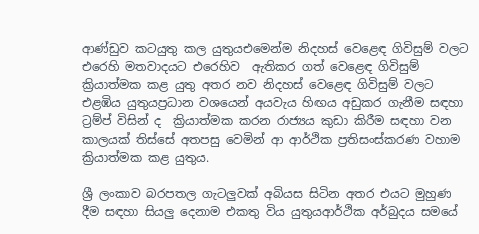ආණ්ඩුව කටයුතු කල යුතුයඑමෙන්ම නිදහස් වෙළෙඳ ගිවිසුම් වලට එරෙහි මතවාදයට එරෙහිව  ඇතිකර ගත් වෙළෙඳ ගිවිසුම් ක්‍රියාත්මක කළ යුතු අතර නව නිදහස් වෙළෙඳ ගිවිසුම් වලට එළඹිය යුතුයප්‍රධාන වශයෙන් අයවැය හිඟය අඩුකර ගැනීම සඳහා ට්‍රම්ප් විසින් ද  ක්‍රියාත්මක කරන රාජ්‍යය කුඩා කිරීම සඳහා වන කාලයක් තිස්සේ අතපසු වෙමින් ආ ආර්ථික ප්‍රතිසංස්කරණ වහාම ක්‍රියාත්මක කළ යුතුය.

ශ්‍රී ලංකාව බරපතල ගැටලුවක් අබියස සිටින අතර එයට මුහුණ දීම සඳහා සියලු දෙනාම එකතු විය යුතුයආර්ථික අර්බුදය සමයේ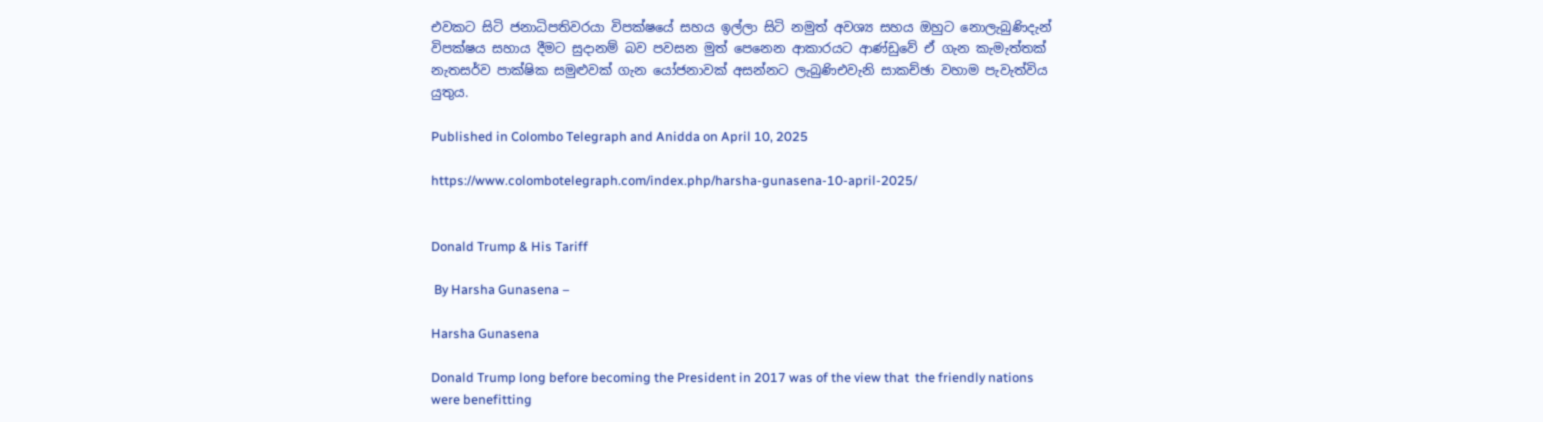එවකට සිටි ජනාධිපතිවරයා විපක්ෂයේ සහය ඉල්ලා සිටි නමුත් අවශ්‍ය සහය ඔහුට නොලැබුණිදැන් විපක්ෂය සහාය දීමට සුදානම් බව පවසන මුත් පෙනෙන ආකාරයට ආණ්ඩුවේ ඒ ගැන කැමැත්තක් නැතසර්ව පාක්ෂික සමුළුවක් ගැන යෝජනාවක් අසන්නට ලැබුණිඑවැනි සාකච්ඡා වහාම පැවැත්විය යුතුය.

Published in Colombo Telegraph and Anidda on April 10, 2025

https://www.colombotelegraph.com/index.php/harsha-gunasena-10-april-2025/


Donald Trump & His Tariff

 By Harsha Gunasena –

Harsha Gunasena

Donald Trump long before becoming the President in 2017 was of the view that  the friendly nations were benefitting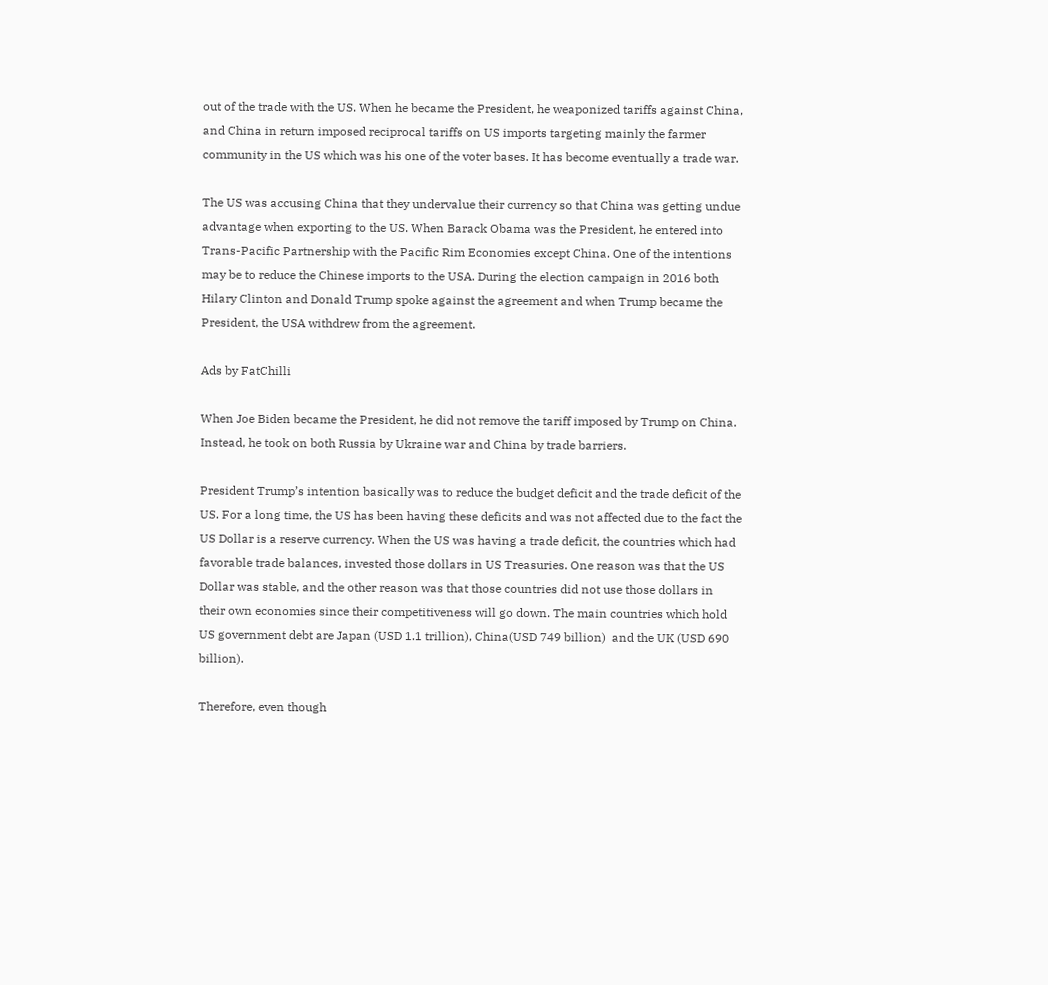out of the trade with the US. When he became the President, he weaponized tariffs against China, and China in return imposed reciprocal tariffs on US imports targeting mainly the farmer community in the US which was his one of the voter bases. It has become eventually a trade war.

The US was accusing China that they undervalue their currency so that China was getting undue advantage when exporting to the US. When Barack Obama was the President, he entered into Trans-Pacific Partnership with the Pacific Rim Economies except China. One of the intentions may be to reduce the Chinese imports to the USA. During the election campaign in 2016 both Hilary Clinton and Donald Trump spoke against the agreement and when Trump became the President, the USA withdrew from the agreement.

Ads by FatChilli

When Joe Biden became the President, he did not remove the tariff imposed by Trump on China. Instead, he took on both Russia by Ukraine war and China by trade barriers.

President Trump’s intention basically was to reduce the budget deficit and the trade deficit of the US. For a long time, the US has been having these deficits and was not affected due to the fact the US Dollar is a reserve currency. When the US was having a trade deficit, the countries which had favorable trade balances, invested those dollars in US Treasuries. One reason was that the US Dollar was stable, and the other reason was that those countries did not use those dollars in their own economies since their competitiveness will go down. The main countries which hold US government debt are Japan (USD 1.1 trillion), China(USD 749 billion)  and the UK (USD 690 billion).

Therefore, even though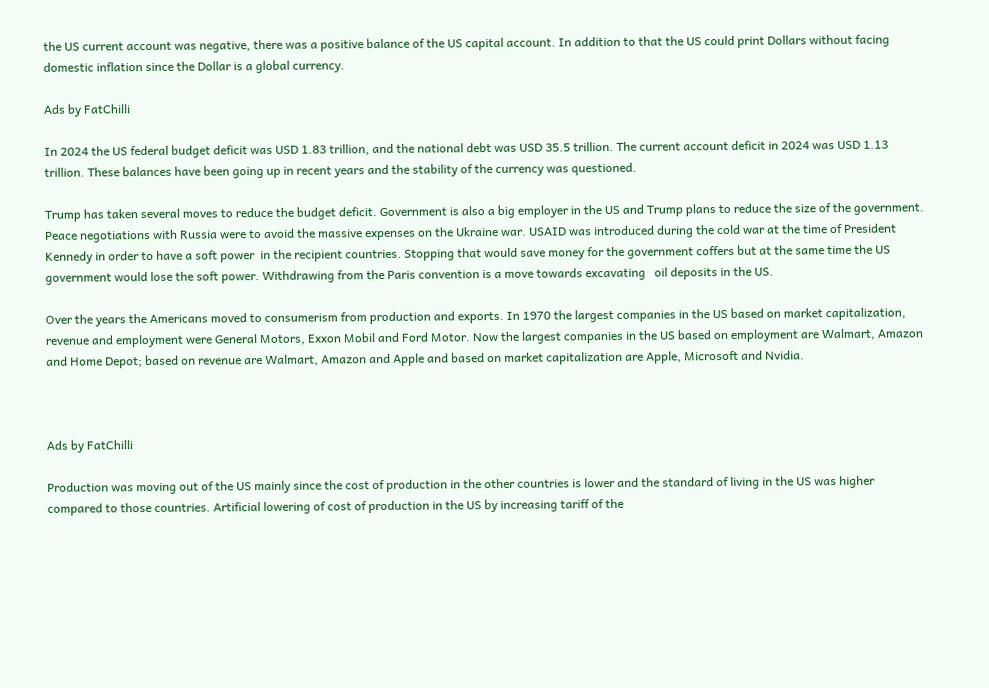the US current account was negative, there was a positive balance of the US capital account. In addition to that the US could print Dollars without facing domestic inflation since the Dollar is a global currency.

Ads by FatChilli

In 2024 the US federal budget deficit was USD 1.83 trillion, and the national debt was USD 35.5 trillion. The current account deficit in 2024 was USD 1.13 trillion. These balances have been going up in recent years and the stability of the currency was questioned.

Trump has taken several moves to reduce the budget deficit. Government is also a big employer in the US and Trump plans to reduce the size of the government. Peace negotiations with Russia were to avoid the massive expenses on the Ukraine war. USAID was introduced during the cold war at the time of President Kennedy in order to have a soft power  in the recipient countries. Stopping that would save money for the government coffers but at the same time the US government would lose the soft power. Withdrawing from the Paris convention is a move towards excavating   oil deposits in the US.

Over the years the Americans moved to consumerism from production and exports. In 1970 the largest companies in the US based on market capitalization, revenue and employment were General Motors, Exxon Mobil and Ford Motor. Now the largest companies in the US based on employment are Walmart, Amazon and Home Depot; based on revenue are Walmart, Amazon and Apple and based on market capitalization are Apple, Microsoft and Nvidia.



Ads by FatChilli

Production was moving out of the US mainly since the cost of production in the other countries is lower and the standard of living in the US was higher compared to those countries. Artificial lowering of cost of production in the US by increasing tariff of the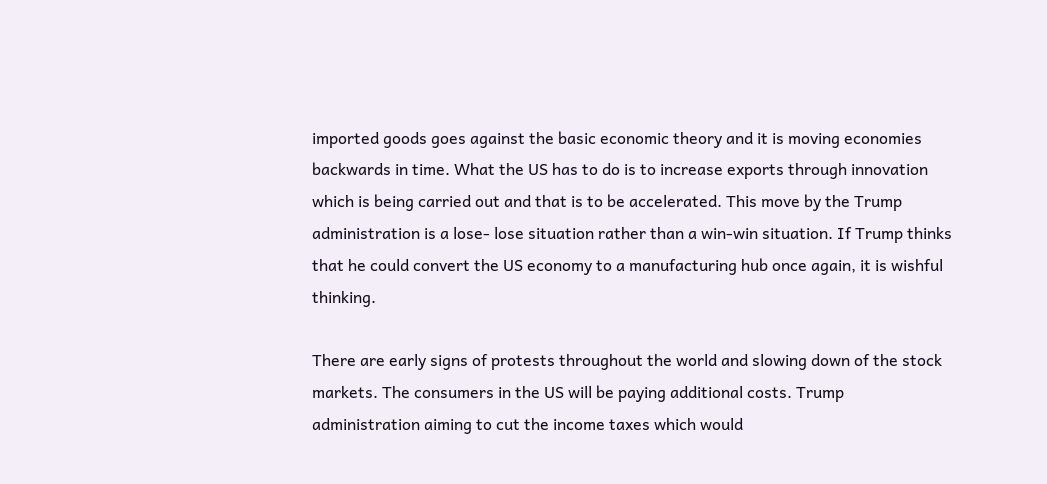imported goods goes against the basic economic theory and it is moving economies backwards in time. What the US has to do is to increase exports through innovation which is being carried out and that is to be accelerated. This move by the Trump administration is a lose- lose situation rather than a win-win situation. If Trump thinks that he could convert the US economy to a manufacturing hub once again, it is wishful thinking.

There are early signs of protests throughout the world and slowing down of the stock markets. The consumers in the US will be paying additional costs. Trump administration aiming to cut the income taxes which would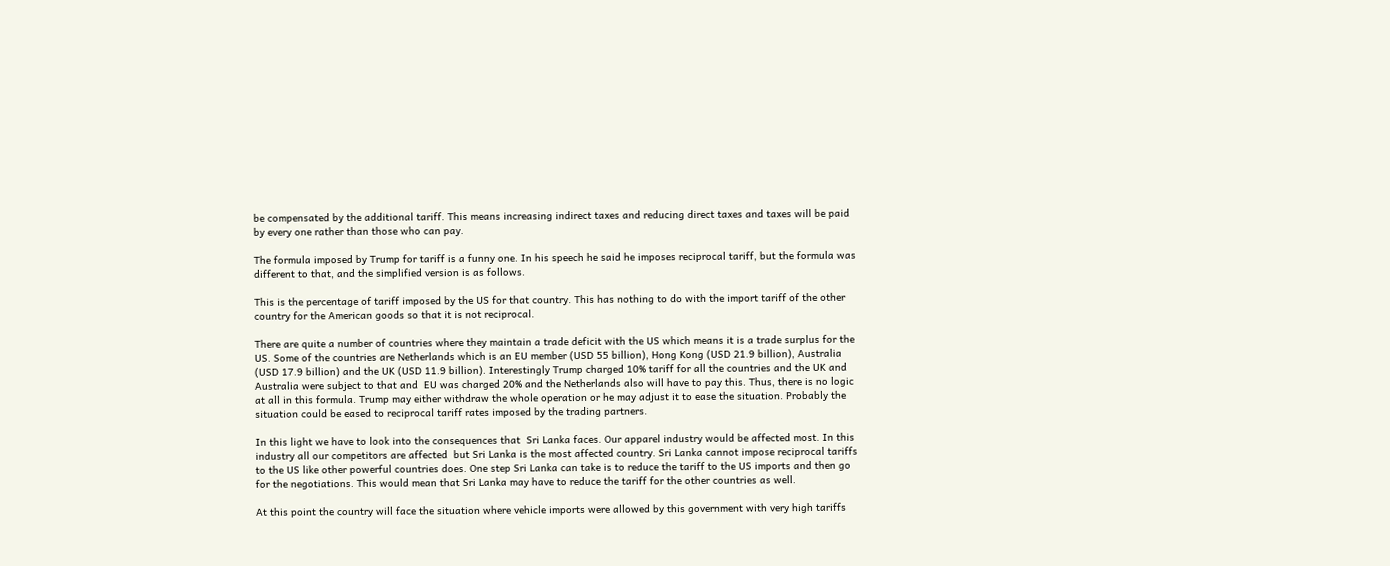be compensated by the additional tariff. This means increasing indirect taxes and reducing direct taxes and taxes will be paid by every one rather than those who can pay.

The formula imposed by Trump for tariff is a funny one. In his speech he said he imposes reciprocal tariff, but the formula was different to that, and the simplified version is as follows.

This is the percentage of tariff imposed by the US for that country. This has nothing to do with the import tariff of the other country for the American goods so that it is not reciprocal.

There are quite a number of countries where they maintain a trade deficit with the US which means it is a trade surplus for the US. Some of the countries are Netherlands which is an EU member (USD 55 billion), Hong Kong (USD 21.9 billion), Australia (USD 17.9 billion) and the UK (USD 11.9 billion). Interestingly Trump charged 10% tariff for all the countries and the UK and Australia were subject to that and  EU was charged 20% and the Netherlands also will have to pay this. Thus, there is no logic at all in this formula. Trump may either withdraw the whole operation or he may adjust it to ease the situation. Probably the situation could be eased to reciprocal tariff rates imposed by the trading partners.

In this light we have to look into the consequences that  Sri Lanka faces. Our apparel industry would be affected most. In this industry all our competitors are affected  but Sri Lanka is the most affected country. Sri Lanka cannot impose reciprocal tariffs to the US like other powerful countries does. One step Sri Lanka can take is to reduce the tariff to the US imports and then go for the negotiations. This would mean that Sri Lanka may have to reduce the tariff for the other countries as well.

At this point the country will face the situation where vehicle imports were allowed by this government with very high tariffs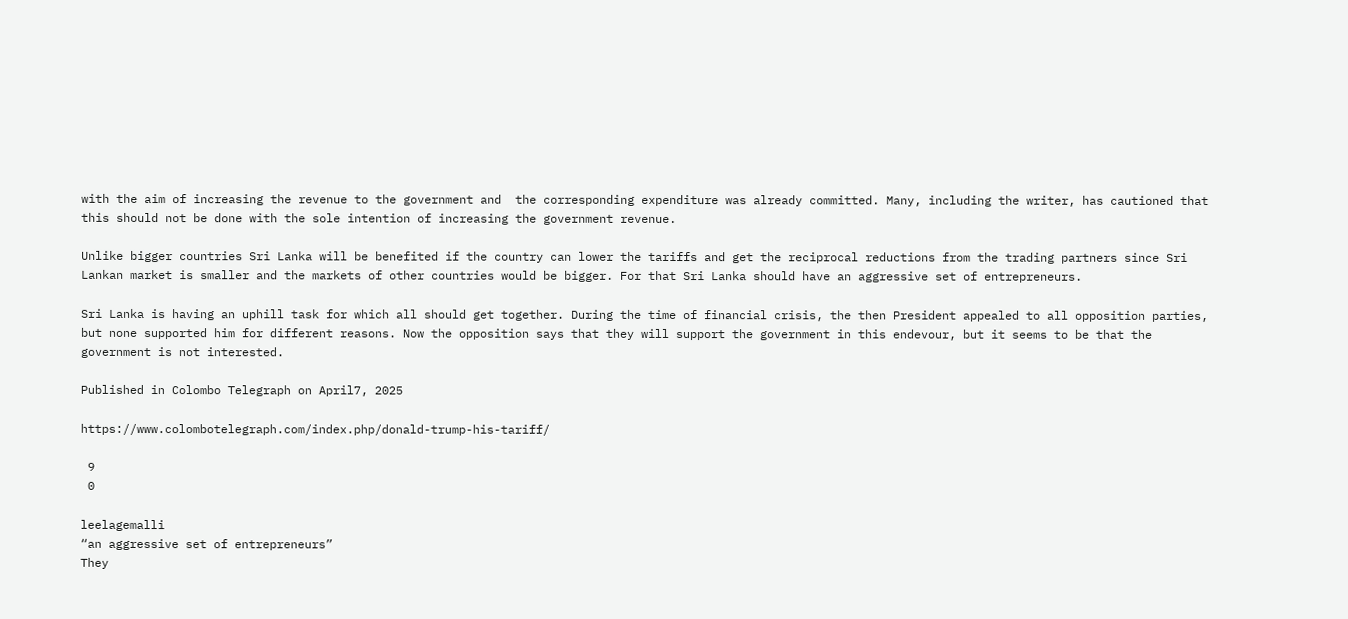with the aim of increasing the revenue to the government and  the corresponding expenditure was already committed. Many, including the writer, has cautioned that this should not be done with the sole intention of increasing the government revenue.

Unlike bigger countries Sri Lanka will be benefited if the country can lower the tariffs and get the reciprocal reductions from the trading partners since Sri Lankan market is smaller and the markets of other countries would be bigger. For that Sri Lanka should have an aggressive set of entrepreneurs.

Sri Lanka is having an uphill task for which all should get together. During the time of financial crisis, the then President appealed to all opposition parties, but none supported him for different reasons. Now the opposition says that they will support the government in this endevour, but it seems to be that the government is not interested.

Published in Colombo Telegraph on April7, 2025

https://www.colombotelegraph.com/index.php/donald-trump-his-tariff/

 9
 0

leelagemalli
“an aggressive set of entrepreneurs”
They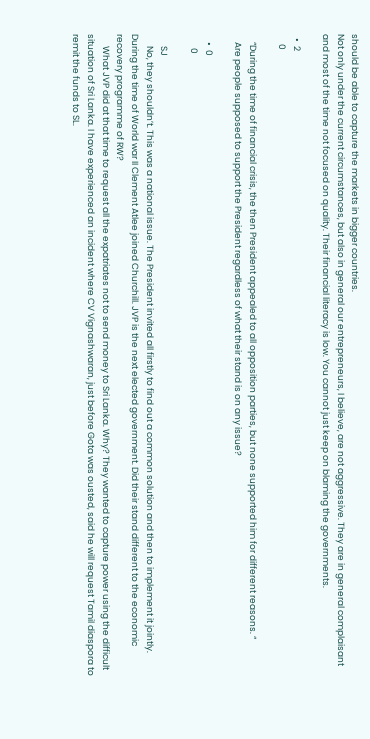should be able to capture the markets in bigger countries.
Not only under the current circumstances, but also in general our entrepreneurs, I believe, are not aggressive. They are in general complaisant and most of the time not focused on quality. Their financial literacy is low. You cannot just keep on blaming the governments.

  •  2
     0

    “During the time of financial crisis, the then President appealed to all opposition parties, but none supported him for different reasons. “
    Are people supposed to support the President regardless of what their stand is on any issue?

    •  0
       0

      SJ
      No, they shouldn’t. This was a national issue. The President invited all firstly to find out a common solution and then to implement it jointly. During the time of World war II Clement Atlee joined Churchill. JVP is the next elected government. Did their stand different to the economic recovery programme of RW?
      What JVP did at that time to request all the expatriates not to send money to Sri Lanka. Why? They wanted to capture power using the difficult situation of Sri Lanka. I have experienced an incident where CV Vignashwaran, just before Gota was ousted, said he will request Tamil diaspora to remit the funds to SL.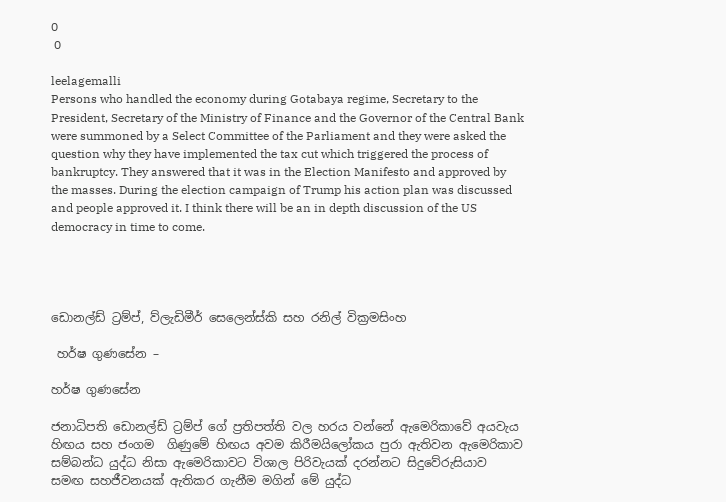0
 0

leelagemalli
Persons who handled the economy during Gotabaya regime, Secretary to the President, Secretary of the Ministry of Finance and the Governor of the Central Bank were summoned by a Select Committee of the Parliament and they were asked the question why they have implemented the tax cut which triggered the process of bankruptcy. They answered that it was in the Election Manifesto and approved by the masses. During the election campaign of Trump his action plan was discussed and people approved it. I think there will be an in depth discussion of the US democracy in time to come.




ඩොනල්ඩ් ට්‍රම්ප්, ව්ලැඩිමීර් සෙලෙන්ස්කි සහ රනිල් වික්‍රමසිංහ

 හර්ෂ ගුණසේන –

හර්ෂ ගුණසේන

ජනාධිපති ඩොනල්ඩ් ට්‍රම්ප් ගේ ප්‍රතිපත්ති වල හරය වන්නේ ඇමෙරිකාවේ අයවැය හිඟය සහ ජංගම  ගිණුමේ හිඟය අවම කිරීමයිලෝකය පුරා ඇතිවන ඇමෙරිකාව සම්බන්ධ යුද්ධ නිසා ඇමෙරිකාවට විශාල පිරිවැයක් දරන්නට සිදුවේරුසියාව සමඟ සහජීවනයක් ඇතිකර ගැනීම මගින් මේ යුද්ධ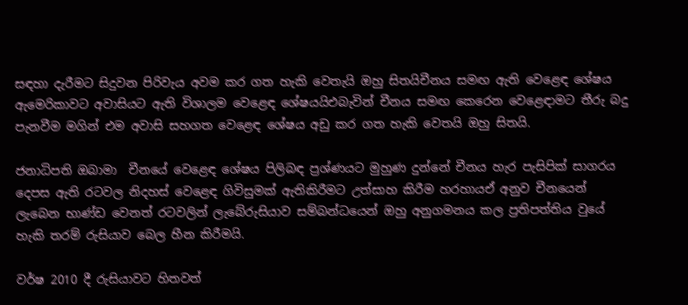සඳහා දැරීමට සිදුවන පිරිවැය අවම කර ගත හැකි වෙතැයි ඔහු සිතයිචීනය සමඟ ඇති වෙළෙඳ ශේෂය ඇමෙරිකාවට අවාසියට ඇති විශාලම වෙළෙඳ ශේෂයයිඑබැවින් චීනය සමඟ කෙරෙන වෙළෙඳාමට තීරු බදු පැනවීම මගින් එම අවාසි සහගත වෙළෙඳ ශේෂය අඩු කර ගත හැකි වෙතයි ඔහු සිතයි.

ජනාධිපති ඔබාමා  චීනයේ වෙළෙඳ ශේෂය පිලිබඳ ප්‍රශ්ණයට මුහුණ දුන්නේ චීනය හැර පැසිපික් සාගරය දෙපස ඇති රටවල නිදහස් වෙළෙඳ ගිවිසුමක් ඇතිකිරීමට උත්සාහ කිරීම හරහායඒ අනුව චීනයෙන් ලැබෙන භාණ්ඩ වෙනත් රටවලින් ලැබේරුසියාව සම්බන්ධයෙන් ඔහු අනුගමනය කල ප්‍රතිපත්තිය වුයේ හැකි තරම් රුසියාව බෙල හීන කිරීමයි.

වර්ෂ 2010 දී රුසියාවට හිතවත්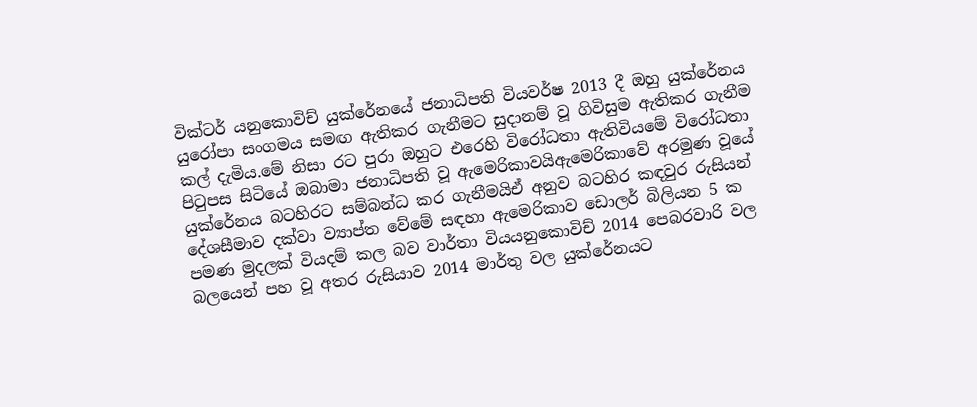වික්ටර් යනුකොවිච් යුක්රේනයේ ජනාධිපති වියවර්ෂ 2013 දී ඔහු යුක්රේනය යුරෝපා සංගමය සමඟ ඇතිකර ගැනීමට සුදානම් වූ ගිවිසුම ඇතිකර ගැනීම කල් දැමිය.මේ නිසා රට පුරා ඔහුට එරෙහි විරෝධතා ඇතිවියමේ විරෝධතා පිටුපස සිටියේ ඔබාමා ජනාධිපති වූ ඇමෙරිකාවයිඇමෙරිකාවේ අරමුණ වූයේ යුක්රේනය බටහිරට සම්බන්ධ කර ගැනීමයිඒ අනුව බටහිර කඳවුර රුසියන් දේශසීමාව දක්වා ව්‍යාප්ත වේමේ සඳහා ඇමෙරිකාව ඩොලර් බිලියන 5 ක පමණ මුදලක් වියදම් කල බව වාර්තා වියයනුකොවිච් 2014 පෙබරවාරි වල බලයෙන් පහ වූ අතර රුසියාව 2014 මාර්තු වල යුක්රේනයට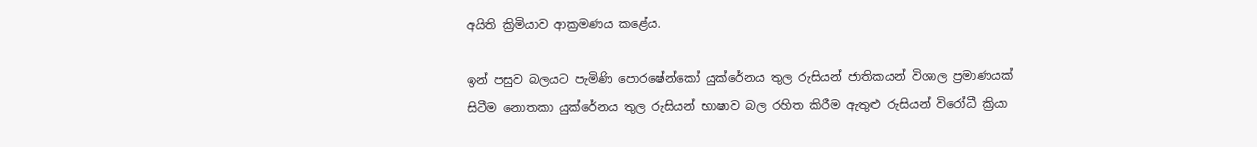අයිති ක්‍රිමියාව ආක්‍රමණය කළේය.

ඉන් පසුව බලයට පැමිණි පොරෂේන්කෝ යුක්රේනය තුල රුසියන් ජාතිකයන් විශාල ප්‍රමාණයක් සිටීම නොතකා යුක්රේනය තුල රුසියන් භාෂාව බල රහිත කිරීම ඇතුළු රුසියන් විරෝධී ක්‍රියා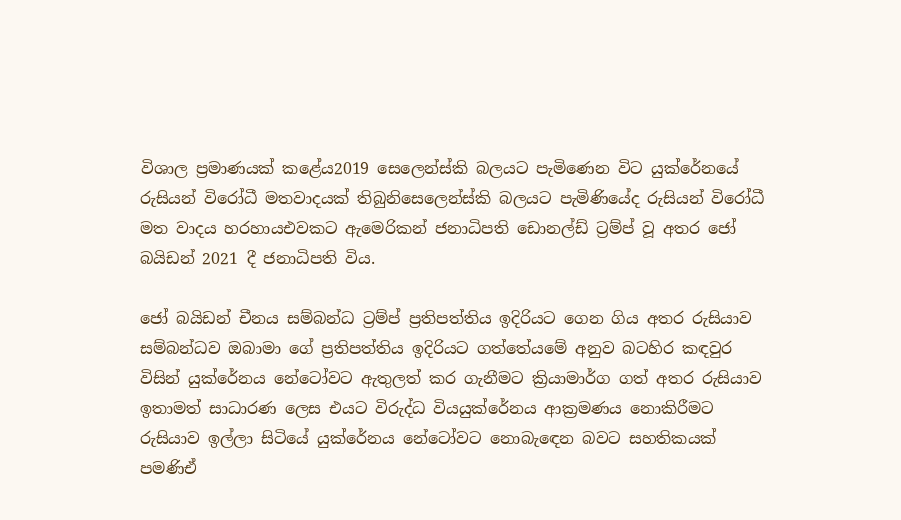විශාල ප්‍රමාණයක් කළේය2019 සෙලෙන්ස්කි බලයට පැමිණෙන විට යුක්රේනයේ රුසියන් විරෝධී මතවාදයක් තිබුනිසෙලෙන්ස්කි බලයට පැමිණියේද රුසියන් විරෝධී මත වාදය හරහායඑවකට ඇමෙරිකන් ජනාධිපති ඩොනල්ඩ් ට්‍රම්ප් වූ අතර ජෝ බයිඩන් 2021 දී ජනාධිපති විය.

ජෝ බයිඩන් චීනය සම්බන්ධ ට්‍රම්ප් ප්‍රතිපත්තිය ඉදිරියට ගෙන ගිය අතර රුසියාව සම්බන්ධව ඔබාමා ගේ ප්‍රතිපත්තිය ඉදිරියට ගත්තේයමේ අනුව බටහිර කඳවුර විසින් යුක්රේනය නේටෝවට ඇතුලත් කර ගැනීමට ක්‍රියාමාර්ග ගත් අතර රුසියාව ඉතාමත් සාධාරණ ලෙස එයට විරුද්ධ වියයුක්රේනය ආක්‍රමණය නොකිරීමට රුසියාව ඉල්ලා සිටියේ යුක්රේනය නේටෝවට නොබැඳෙන බවට සහතිකයක් පමණිඒ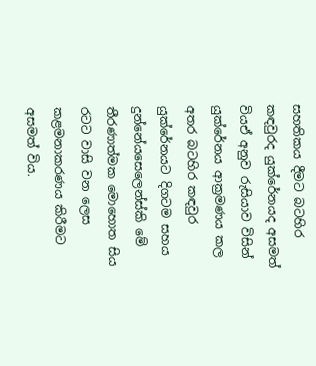සහතිකය දීමට බටහිර කඳවුරද යුක්රේනයද අසමත් වියඒ අනුව රුසියාව විසින් යුක්රේනය ආක්‍රමණය කල අතර බටහිර කඳවුර යුක්රේනයට දිගටම සහය දුන්නේයසෙලෙන්ස්කි මේ තීරණාත්මක මොහොත සිය රටට වාසි වන ලෙස කළමනාකරණය කිරීමට අසමත් විය.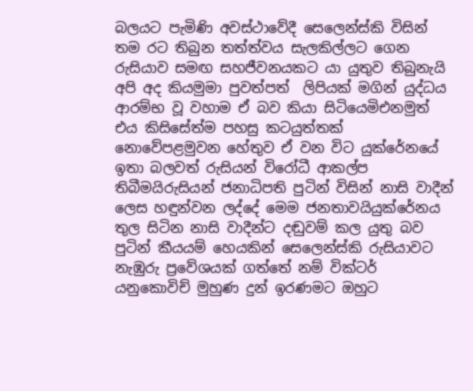බලයට පැමිණි අවස්ථාවේදී සෙලෙන්ස්කි විසින් තම රට තිබුන තත්ත්වය සැලකිල්ලට ගෙන රුසියාව සමඟ සහජීවනයකට යා යුතුව තිබුනැයි අපි අද කියමුමා පුවත්පත්  ලිපියක් මගින් යුද්ධය ආරම්භ වූ වහාම ඒ බව කියා සිටියෙමිඑනමුත් එය කිසිසේත්ම පහසු කටයුත්තක් නොවේපළමුවන හේතුව ඒ වන විට යුක්රේනයේ ඉතා බලවත් රුසියන් විරෝධී ආකල්ප තිබීමයිරුසියන් ජනාධිපති පුටින් විසින් නාසි වාදීන් ලෙස හඳුන්වන ලද්දේ මෙම ජනතාවයියුක්රේනය තුල සිටින නාසි වාදීන්ට දඬුවම් කල යුතු බව පුටින් කීයයම් හෙයකින් සෙලෙන්ස්කි රුසියාවට නැඹුරු ප්‍රවේශයක් ගත්තේ නම් වික්ටර් යනුකොවිච් මුහුණ දුන් ඉරණමට ඔහුට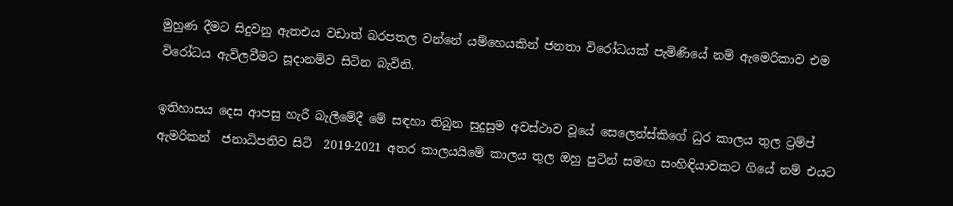මුහුණ දීමට සිදුවනු ඇතඑය වඩාත් බරපතල වන්නේ යම්හෙයකින් ජනතා විරෝධයක් පැමිණියේ නම් ඇමෙරිකාව එම විරෝධය ඇවිලවීමට සූදානම්ව සිටින බැවිනි.

ඉතිහාසය දෙස ආපසු හැරී බැලීමේදී මේ සඳහා තිබුන සුදුසුම අවස්ථාව වූයේ සෙලෙන්ස්කිගේ ධුර කාලය තුල ට්‍රම්ප් ඇමරිකන්  ජනාධිපතිව සිටි  2019-2021 අතර කාලයයිමේ කාලය තුල ඔහු පුටින් සමඟ සංහිඳියාවකට ගියේ නම් එයට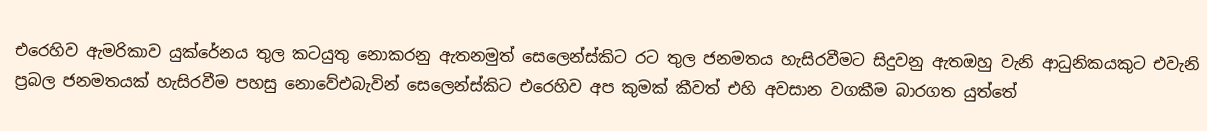එරෙහිව ඇමරිකාව යුක්රේනය තුල කටයුතු නොකරනු ඇතනමුත් සෙලෙන්ස්කිට රට තුල ජනමතය හැසිරවීමට සිදුවනු ඇතඔහු වැනි ආධුනිකයකුට එවැනි ප්‍රබල ජනමතයක් හැසිරවීම පහසු නොවේඑබැවින් සෙලෙන්ස්කිට එරෙහිව අප කුමක් කීවත් එහි අවසාන වගකීම බාරගත යුත්තේ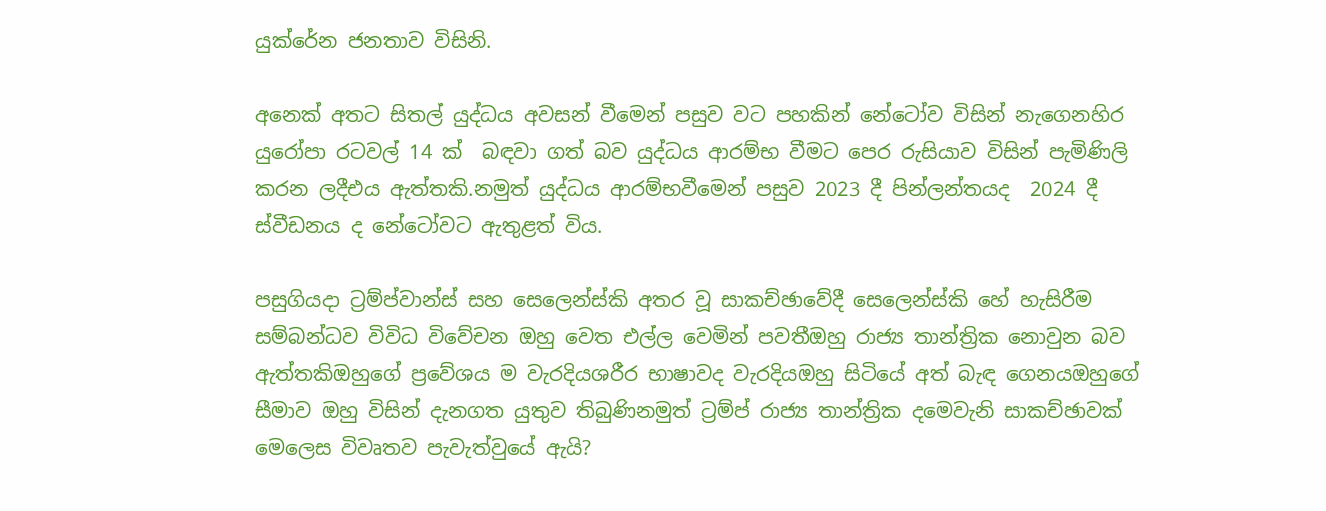යුක්රේන ජනතාව විසිනි.

අනෙක් අතට සිතල් යුද්ධය අවසන් වීමෙන් පසුව වට පහකින් නේටෝව විසින් නැගෙනහිර යුරෝපා රටවල් 14 ක්  බඳවා ගත් බව යුද්ධය ආරම්භ වීමට පෙර රුසියාව විසින් පැමිණිලි කරන ලදීඑය ඇත්තකි.නමුත් යුද්ධය ආරම්භවීමෙන් පසුව 2023 දී පින්ලන්තයද  2024 දී ස්වීඩනය ද නේටෝවට ඇතුළත් විය.

පසුගියදා ට්‍රම්ප්වාන්ස් සහ සෙලෙන්ස්කි අතර වූ සාකච්ඡාවේදී සෙලෙන්ස්කි හේ හැසිරීම සම්බන්ධව විවිධ විවේචන ඔහු වෙත එල්ල වෙමින් පවතීඔහු රාජ්‍ය තාන්ත්‍රික නොවුන බව ඇත්තකිඔහුගේ ප්‍රවේශය ම වැරදියශරීර භාෂාවද වැරදියඔහු සිටියේ අත් බැඳ ගෙනයඔහුගේ සීමාව ඔහු විසින් දැනගත යුතුව තිබුණිනමුත් ට්‍රම්ප් රාජ්‍ය තාන්ත්‍රික දමෙවැනි සාකච්ඡාවක් මෙලෙස විවෘතව පැවැත්වුයේ ඇයි?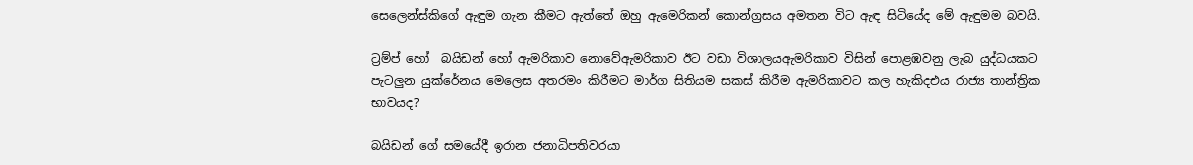සෙලෙන්ස්කිගේ ඇඳුම ගැන කීමට ඇත්තේ ඔහු ඇමෙරිකන් කොන්ග්‍රසය අමතන විට ඇඳ සිටියේද මේ ඇඳුමම බවයි.

ට්‍රම්ප් හෝ  බයිඩන් හෝ ඇමරිකාව නොවේඇමරිකාව ඊට වඩා විශාලයඇමරිකාව විසින් පොළඹවනු ලැබ යුද්ධයකට පැටලුන යුක්රේනය මෙලෙස අතරමං කිරීමට මාර්ග සිතියම සකස් කිරීම ඇමරිකාවට කල හැකිදඑය රාජ්‍ය තාන්ත්‍රික භාවයද?

බයිඩන් ගේ සමයේදී ඉරාන ජනාධිපතිවරයා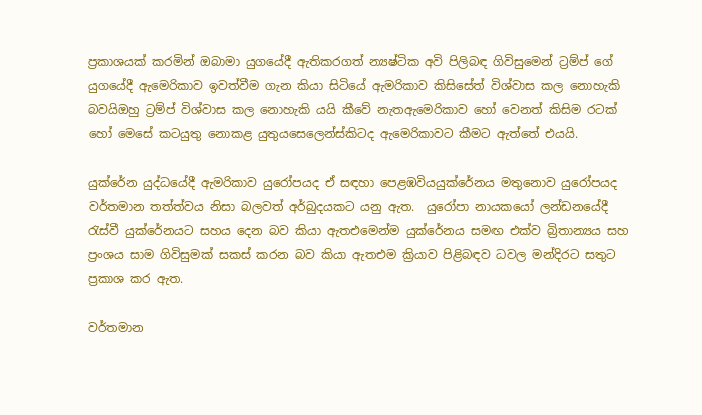ප්‍රකාශයක් කරමින් ඔබාමා යුගයේදී ඇතිකරගත් න්‍යෂ්ටික අවි පිලිබඳ ගිවිසුමෙන් ට්‍රම්ප් ගේ යුගයේදී ඇමෙරිකාව ඉවත්වීම ගැන කියා සිටියේ ඇමරිකාව කිසිසේත් විශ්වාස කල නොහැකි බවයිඔහු ට්‍රම්ප් විශ්වාස කල නොහැකි යයි කීවේ නැතඇමෙරිකාව හෝ වෙනත් කිසිම රටක් හෝ මෙසේ කටයුතු නොකළ යුතුයසෙලෙන්ස්කිටද ඇමෙරිකාවට කීමට ඇත්තේ එයයි.

යුක්රේන යුද්ධයේදී ඇමරිකාව යුරෝපයද ඒ සඳහා පෙළඹවියයුක්රේනය මතුනොව යුරෝපයද වර්තමාන තත්ත්වය නිසා බලවත් අර්බුදයකට යනු ඇත.  යුරෝපා නායකයෝ ලන්ඩනයේදී රැස්වී යුක්රේනයට සහය දෙන බව කියා ඇතඑමෙන්ම යුක්රේනය සමඟ එක්ව බ්‍රිතාන්‍යය සහ ප්‍රංශය සාම ගිවිසුමක් සකස් කරන බව කියා ඇතඑම ක්‍රියාව පිළිබඳව ධවල මන්දිරට සතුට ප්‍රකාශ කර ඇත.

වර්තමාන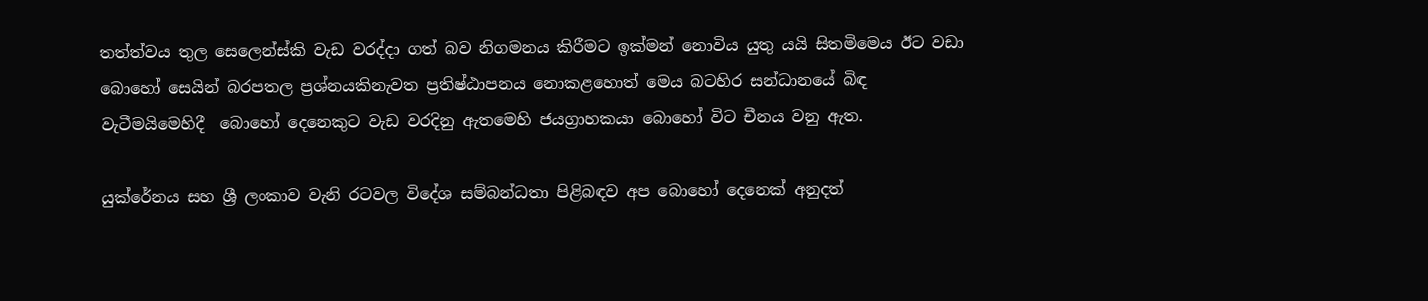තත්ත්වය තුල සෙලෙන්ස්කි වැඩ වරද්දා ගත් බව නිගමනය කිරීමට ඉක්මන් නොවිය යුතු යයි සිතමිමෙය ඊට වඩා බොහෝ සෙයින් බරපතල ප්‍රශ්නයකිනැවත ප්‍රතිෂ්ඨාපනය නොකළහොත් මෙය බටහිර සන්ධානයේ බිඳ වැටීමයිමෙහිදී  බොහෝ දෙනෙකුට වැඩ වරදිනු ඇතමෙහි ජයග්‍රාහකයා බොහෝ විට චීනය වනු ඇත.

යුක්රේනය සහ ශ්‍රී ලංකාව වැනි රටවල විදේශ සම්බන්ධතා පිළිබඳව අප බොහෝ දෙනෙක් අනුදත්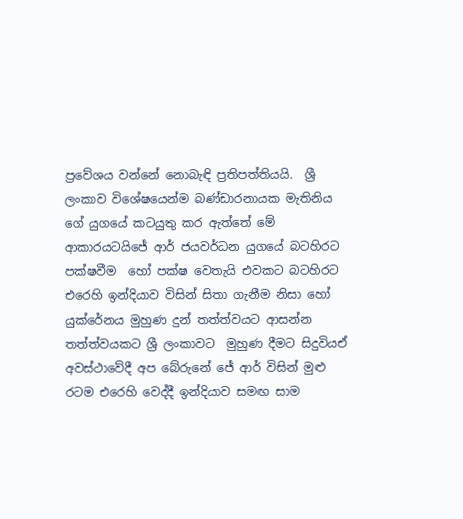ප්‍රවේශය වන්නේ නොබැඳි ප්‍රතිපත්තියයි.  ශ්‍රී ලංකාව විශේෂයෙන්ම බණ්ඩාරනායක මැතිනිය ගේ යුගයේ කටයුතු කර ඇත්තේ මේ ආකාරයටයිජේ ආර් ජයවර්ධන යුගයේ බටහිරට පක්ෂවීම  හෝ පක්ෂ වෙතැයි එවකට බටහිරට එරෙහි ඉන්දියාව විසින් සිතා ගැනීම නිසා හෝ යුක්රේනය මුහුණ දුන් තත්ත්වයට ආසන්න තත්ත්වයකට ශ්‍රී ලංකාවට  මුහුණ දීමට සිදුවියඒ අවස්ථාවේදී අප බේරුනේ ජේ ආර් විසින් මුළු රටම එරෙහි වෙද්දී ඉන්දියාව සමඟ සාම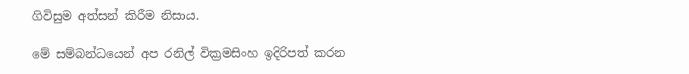ගිවිසුම අත්සන් කිරීම නිසාය.

මේ සම්බන්ධයෙන් අප රනිල් වික්‍රමසිංහ ඉදිරිපත් කරන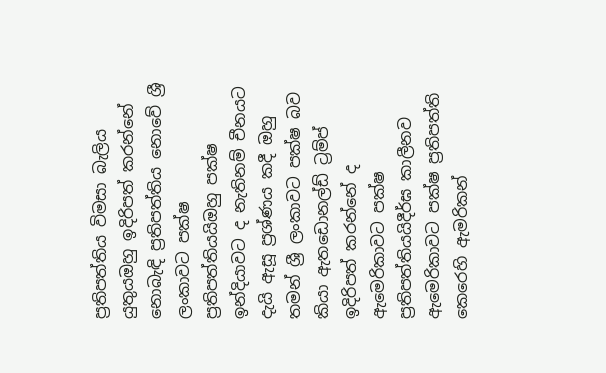ප්‍රතිපත්තිය විමසා බැලිය යුතුයඔහු ඉදිරිපත් කරන්නේ නොබැඳි ප්‍රතිපත්තිය නොවේ ශ්‍රී ලංකාවට පක්ෂ ප්‍රතිපත්තියයිඔහු පක්ෂ ඉන්දියාවට ද නැතිනම් චීනයට දැයි ඇසූ ප්‍රශ්ණය කදී ඔහු තමන් ශ්‍රී ලංකාවට පක්ෂ බව කියා ඇතඩොනල්ඩ් ට්‍රම්ප් ඉදිරිපත් කරන්නේ ද ඇමෙරිකාවට පක්ෂ ප්‍රතිපත්තියයිදීර්ඝ කාලීනව ඇමෙරිකාවට පක්ෂ ප්‍රතිපත්ති කෙරෙහි ඇමරිකන්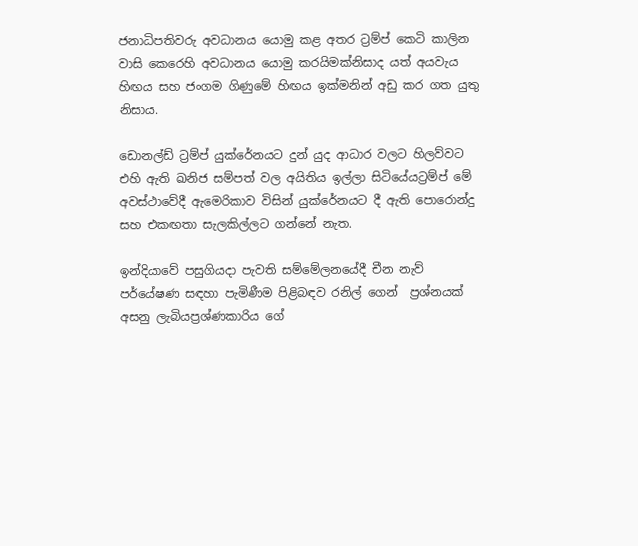ජනාධිපතිවරු අවධානය යොමු කළ අතර ට්‍රම්ප් කෙටි කාලින වාසි කෙරෙහි අවධානය යොමු කරයිමක්නිසාද යත් අයවැය හිඟය සහ ජංගම ගිණුමේ හිඟය ඉක්මනින් අඩු කර ගත යුතු නිසාය.

ඩොනල්ඩ් ට්‍රම්ප් යුක්රේනයට දුන් යුද ආධාර වලට හිලව්වට එහි ඇති ඛනිජ සම්පත් වල අයිතිය ඉල්ලා සිටියේයට්‍රම්ප් මේ අවස්ථාවේදී ඇමෙරිකාව විසින් යුක්රේනයට දී ඇති පොරොන්දු සහ එකඟතා සැලකිල්ලට ගන්නේ නැත.

ඉන්දියාවේ පසුගියදා පැවති සම්මේලනයේදී චීන නැව් පර්යේෂණ සඳහා පැමිණීම පිළිබඳව රනිල් ගෙන්  ප්‍රශ්නයක් අසනු ලැබියප්‍රශ්ණකාරිය ගේ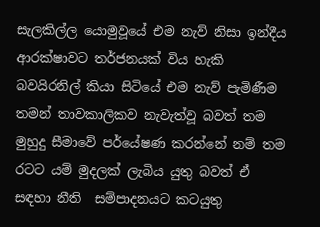සැලකිල්ල යොමුවූයේ එම නැව් නිසා ඉන්දීය ආරක්ෂාවට තර්ජනයක් විය හැකි බවයිරනිල් කියා සිටියේ එම නැව් පැමිණීම තමන් තාවකාලිකව නැවැත්වූ බවත් තම මුහුදු සීමාවේ පර්යේෂණ කරන්නේ නම් තම රටට යම් මුදලක් ලැබිය යුතු බවත් ඒ සඳහා නීති  සම්පාදනයට කටයුතු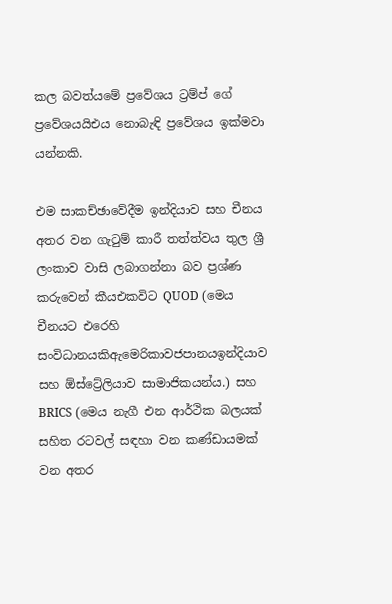කල බවත්යමේ ප්‍රවේශය ට්‍රම්ප් ගේ ප්‍රවේශයයිඑය නොබැඳි ප්‍රවේශය ඉක්මවා යන්නකි.

එම සාකච්ඡාවේදීම ඉන්දියාව සහ චීනය අතර වන ගැටුම් කාරී තත්ත්වය තුල ශ්‍රී ලංකාව වාසි ලබාගන්නා බව ප්‍රශ්ණ කරුවෙන් කීයඑකවිට QUOD (මෙය චීනයට එරෙහි සංවිධානයකිඇමෙරිකාවජපානයඉන්දියාව සහ ඕස්ට්‍රේලියාව සාමාජිකයන්ය.) සහ  BRICS (මෙය නැගී එන ආර්ථික බලයක් සහිත රටවල් සඳහා වන කණ්ඩායමක් වන අතර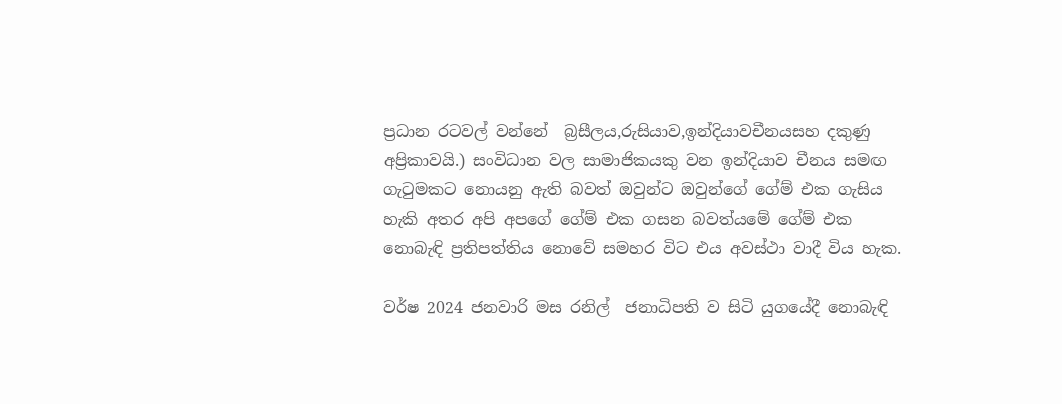ප්‍රධාන රටවල් වන්නේ  බ්‍රසීලය,රුසියාව,ඉන්දියාවචීනයසහ දකුණු අප්‍රිකාවයි.) සංවිධාන වල සාමාජිකයකු වන ඉන්දියාව චීනය සමඟ ගැටුමකට නොයනු ඇති බවත් ඔවුන්ට ඔවුන්ගේ ගේම් එක ගැසිය හැකි අතර අපි අපගේ ගේම් එක ගසන බවත්යමේ ගේම් එක නොබැඳි ප්‍රතිපත්තිය නොවේ සමහර විට එය අවස්ථා වාදී විය හැක.

වර්ෂ 2024 ජනවාරි මස රනිල්  ජනාධිපති ව සිටි යුගයේදී නොබැඳි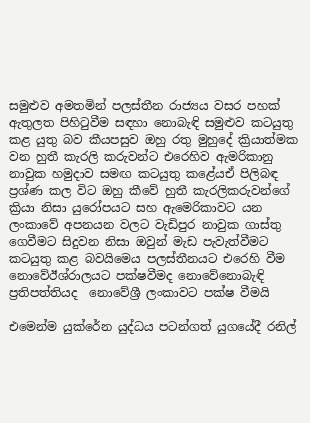සමුළුව අමතමින් පලස්තීන රාජ්‍යය වසර පහක් ඇතුලත පිහිටුවීම සඳහා නොබැඳි සමුළුව කටයුතු කළ යුතු බව කීයපසුව ඔහු රතු මුහුදේ ක්‍රියාත්මක වන හුතී කැරලි කරුවන්ට එරෙහිව ඇමරිකානු නාවුක හමුදාව සමඟ කටයුතු කළේයඒ පිලිබඳ ප්‍රශ්ණ කල විට ඔහු කීවේ හුතී කැරලිකරුවන්ගේ ක්‍රියා නිසා යුරෝපයට සහ ඇමෙරිකාවට යන ලංකාවේ අපනයන වලට වැඩිපුර නාවුක ගාස්තු ගෙවීමට සිදුවන නිසා ඔවුන් මැඩ පැවැත්වීමට කටයුතු කළ බවයිමෙය පලස්තීනයට එරෙහි වීම නොවේඊශ්රාලයට පක්ෂවීමද නොවේනොබැඳි ප්‍රතිපත්තියද  නොවේශ්‍රී ලංකාවට පක්ෂ වීමයි

එමෙන්ම යුක්රේන යුද්ධය පටන්ගත් යුගයේදී රනිල්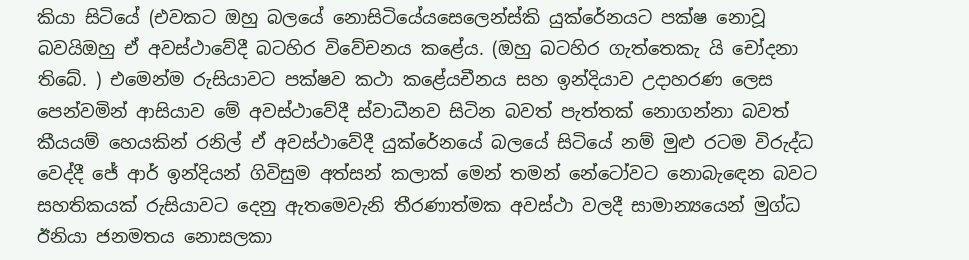කියා සිටියේ (එවකට ඔහු බලයේ නොසිටියේයසෙලෙන්ස්කි යුක්රේනයට පක්ෂ නොවූ බවයිඔහු ඒ අවස්ථාවේදී බටහිර විවේචනය කළේය. (ඔහු බටහිර ගැත්තෙකැ යි චෝදනා තිබේ. ) එමෙන්ම රුසියාවට පක්ෂව කථා කළේයචීනය සහ ඉන්දියාව උදාහරණ ලෙස පෙන්වමින් ආසියාව මේ අවස්ථාවේදී ස්වාධීනව සිටින බවත් පැත්තක් නොගන්නා බවත් කීයයම් හෙයකින් රනිල් ඒ අවස්ථාවේදී යුක්රේනයේ බලයේ සිටියේ නම් මුළු රටම විරුද්ධ වෙද්දී ජේ ආර් ඉන්දියන් ගිවිසුම අත්සන් කලාක් මෙන් තමන් නේටෝවට නොබැඳෙන බවට සහතිකයක් රුසියාවට දෙනු ඇතමෙවැනි තීරණාත්මක අවස්ථා වලදී සාමාන්‍යයෙන් මුග්ධ ඊනියා ජනමතය නොසලකා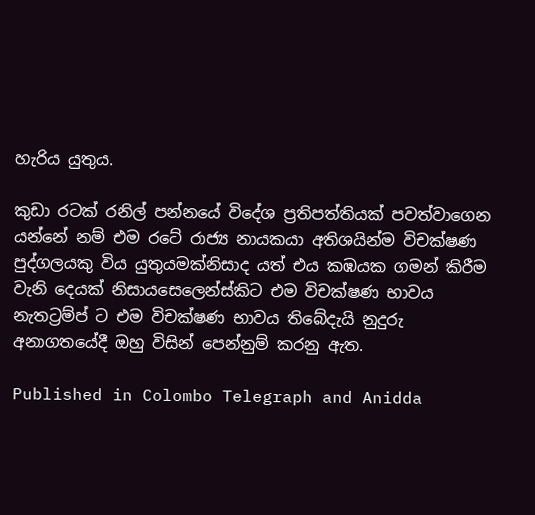හැරිය යුතුය.

කුඩා රටක් රනිල් පන්නයේ විදේශ ප්‍රතිපත්තියක් පවත්වාගෙන යන්නේ නම් එම රටේ රාජ්‍ය නායකයා අතිශයින්ම විචක්ෂණ පුද්ගලයකු විය යුතුයමක්නිසාද යත් එය කඹයක ගමන් කිරීම වැනි දෙයක් නිසායසෙලෙන්ස්කිට එම විචක්ෂණ භාවය නැතට්‍රම්ප් ට එම විචක්ෂණ භාවය තිබේදැයි නුදුරු අනාගතයේදී ඔහු විසින් පෙන්නුම් කරනු ඇත.

Published in Colombo Telegraph and Anidda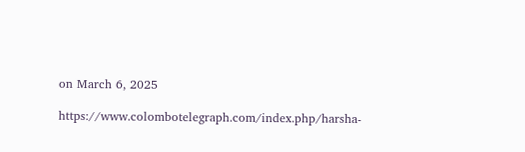on March 6, 2025

https://www.colombotelegraph.com/index.php/harsha-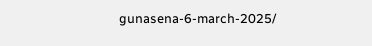gunasena-6-march-2025/